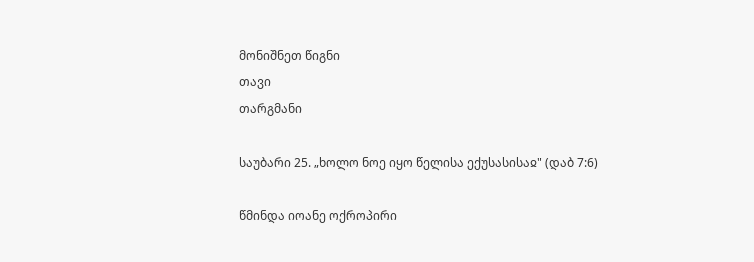მონიშნეთ წიგნი
თავი
თარგმანი

საუბარი 25. „ხოლო ნოე იყო წელისა ექუსასისაჲ" (დაბ 7:6)

წმინდა იოანე ოქროპირი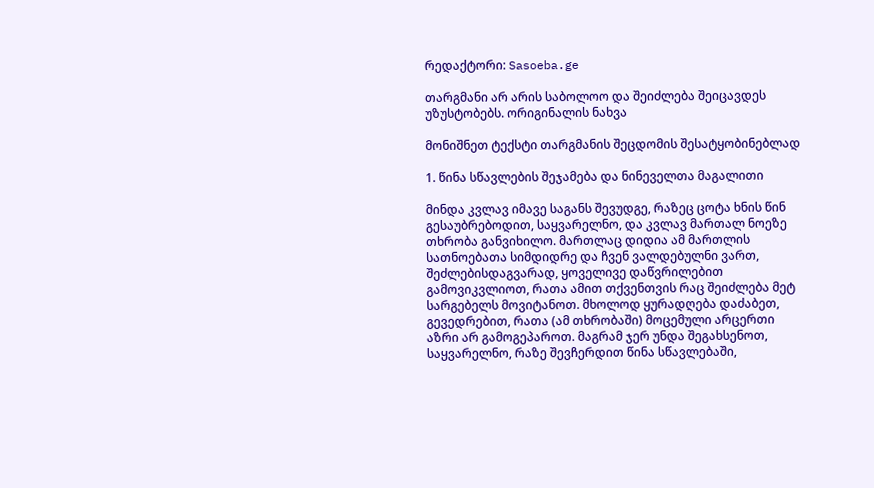რედაქტორი: Sasoeba.ge

თარგმანი არ არის საბოლოო და შეიძლება შეიცავდეს უზუსტობებს. ორიგინალის ნახვა

მონიშნეთ ტექსტი თარგმანის შეცდომის შესატყობინებლად

1. წინა სწავლების შეჯამება და ნინეველთა მაგალითი

მინდა კვლავ იმავე საგანს შევუდგე, რაზეც ცოტა ხნის წინ გესაუბრებოდით, საყვარელნო, და კვლავ მართალ ნოეზე თხრობა განვიხილო. მართლაც დიდია ამ მართლის სათნოებათა სიმდიდრე და ჩვენ ვალდებულნი ვართ, შეძლებისდაგვარად, ყოველივე დაწვრილებით გამოვიკვლიოთ, რათა ამით თქვენთვის რაც შეიძლება მეტ სარგებელს მოვიტანოთ. მხოლოდ ყურადღება დაძაბეთ, გევედრებით, რათა (ამ თხრობაში) მოცემული არცერთი აზრი არ გამოგეპაროთ. მაგრამ ჯერ უნდა შეგახსენოთ, საყვარელნო, რაზე შევჩერდით წინა სწავლებაში,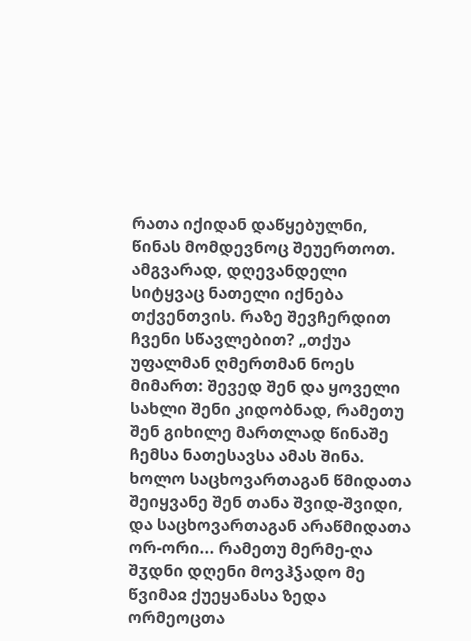რათა იქიდან დაწყებულნი, წინას მომდევნოც შეუერთოთ. ამგვარად, დღევანდელი სიტყვაც ნათელი იქნება თქვენთვის. რაზე შევჩერდით ჩვენი სწავლებით? „თქუა უფალმან ღმერთმან ნოეს მიმართ: შევედ შენ და ყოველი სახლი შენი კიდობნად, რამეთუ შენ გიხილე მართლად წინაშე ჩემსა ნათესავსა ამას შინა. ხოლო საცხოვართაგან წმიდათა შეიყვანე შენ თანა შვიდ-შვიდი, და საცხოვართაგან არაწმიდათა ორ-ორი... რამეთუ მერმე-ღა შჳდნი დღენი მოვჰჴადო მე წვიმაჲ ქუეყანასა ზედა ორმეოცთა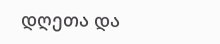დღეთა და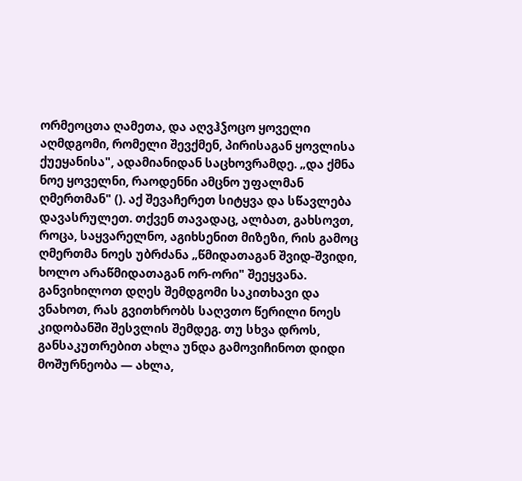ორმეოცთა ღამეთა, და აღვჰჴოცო ყოველი აღმდგომი, რომელი შევქმენ, პირისაგან ყოვლისა ქუეყანისა", ადამიანიდან საცხოვრამდე. „და ქმნა ნოე ყოველნი, რაოდენნი ამცნო უფალმან ღმერთმან" (). აქ შევაჩერეთ სიტყვა და სწავლება დავასრულეთ. თქვენ თავადაც, ალბათ, გახსოვთ, როცა, საყვარელნო, აგიხსენით მიზეზი, რის გამოც ღმერთმა ნოეს უბრძანა „წმიდათაგან შვიდ-შვიდი, ხოლო არაწმიდათაგან ორ-ორი" შეეყვანა. განვიხილოთ დღეს შემდგომი საკითხავი და ვნახოთ, რას გვითხრობს საღვთო წერილი ნოეს კიდობანში შესვლის შემდეგ. თუ სხვა დროს, განსაკუთრებით ახლა უნდა გამოვიჩინოთ დიდი მოშურნეობა — ახლა,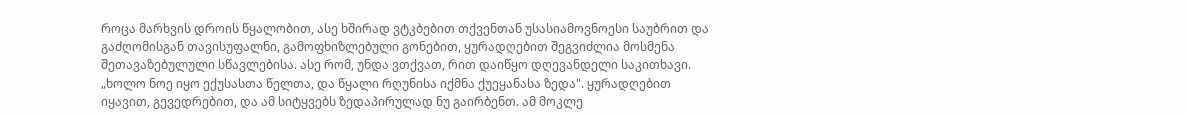როცა მარხვის დროის წყალობით, ასე ხშირად ვტკბებით თქვენთან უსასიამოვნოესი საუბრით და გაძღომისგან თავისუფალნი, გამოფხიზლებული გონებით, ყურადღებით შეგვიძლია მოსმენა შეთავაზებულული სწავლებისა. ასე რომ, უნდა ვთქვათ, რით დაიწყო დღევანდელი საკითხავი. „ხოლო ნოე იყო ექუსასთა წელთა, და წყალი რღუნისა იქმნა ქუეყანასა ზედა". ყურადღებით იყავით, გევედრებით, და ამ სიტყვებს ზედაპირულად ნუ გაირბენთ. ამ მოკლე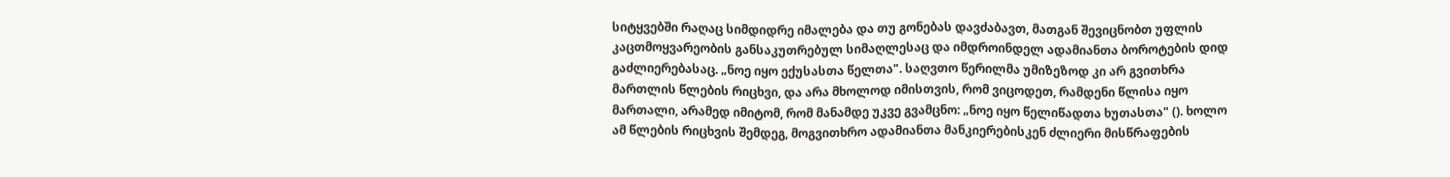სიტყვებში რაღაც სიმდიდრე იმალება და თუ გონებას დავძაბავთ, მათგან შევიცნობთ უფლის კაცთმოყვარეობის განსაკუთრებულ სიმაღლესაც და იმდროინდელ ადამიანთა ბოროტების დიდ გაძლიერებასაც. „ნოე იყო ექუსასთა წელთა". საღვთო წერილმა უმიზეზოდ კი არ გვითხრა მართლის წლების რიცხვი, და არა მხოლოდ იმისთვის, რომ ვიცოდეთ, რამდენი წლისა იყო მართალი, არამედ იმიტომ, რომ მანამდე უკვე გვამცნო: „ნოე იყო წელიწადთა ხუთასთა" (). ხოლო ამ წლების რიცხვის შემდეგ, მოგვითხრო ადამიანთა მანკიერებისკენ ძლიერი მისწრაფების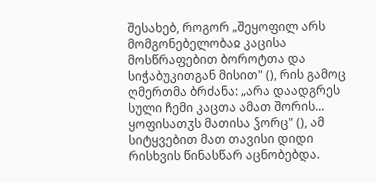შესახებ, როგორ „შეყოფილ არს მომგონებელობაჲ კაცისა მოსწრაფებით ბოროტთა და სიჭაბუკითგან მისით" (), რის გამოც ღმერთმა ბრძანა: „არა დაადგრეს სული ჩემი კაცთა ამათ შორის... ყოფისათჳს მათისა ჴორც" (), ამ სიტყვებით მათ თავისი დიდი რისხვის წინასწარ აცნობებდა.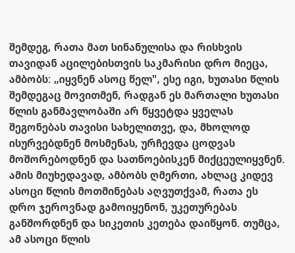შემდეგ, რათა მათ სინანულისა და რისხვის თავიდან აცილებისთვის საკმარისი დრო მიეცა, ამბობს: „იყვნენ ასოც წელ", ესე იგი, ხუთასი წლის შემდეგაც მოვითმენ, რადგან ეს მართალი ხუთასი წლის განმავლობაში არ წყვეტდა ყველას შეგონებას თავისი სახელითვე, და, მხოლოდ ისურვებდნენ მოსმენას, ურჩევდა ცოდვას მოშორებოდნენ და სათნოებისკენ მიქცეულიყვნენ. ამის მიუხედავად, ამბობს ღმერთი, ახლაც კიდევ ასოცი წლის მოთმინებას აღვუთქვამ, რათა ეს დრო ჯეროვნად გამოიყენონ, უკეთურებას განშორდნენ და სიკეთის კეთება დაიწყონ. თუმცა, ამ ასოცი წლის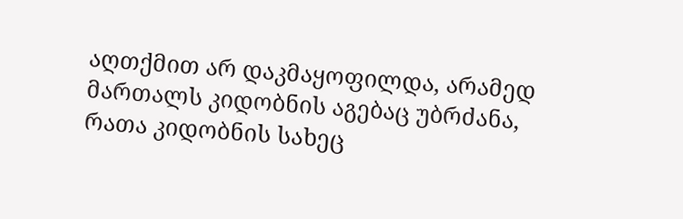აღთქმით არ დაკმაყოფილდა, არამედ მართალს კიდობნის აგებაც უბრძანა, რათა კიდობნის სახეც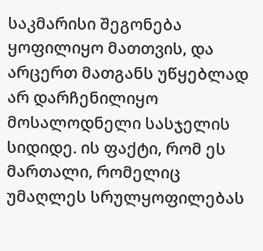საკმარისი შეგონება ყოფილიყო მათთვის, და არცერთ მათგანს უწყებლად არ დარჩენილიყო მოსალოდნელი სასჯელის სიდიდე. ის ფაქტი, რომ ეს მართალი, რომელიც უმაღლეს სრულყოფილებას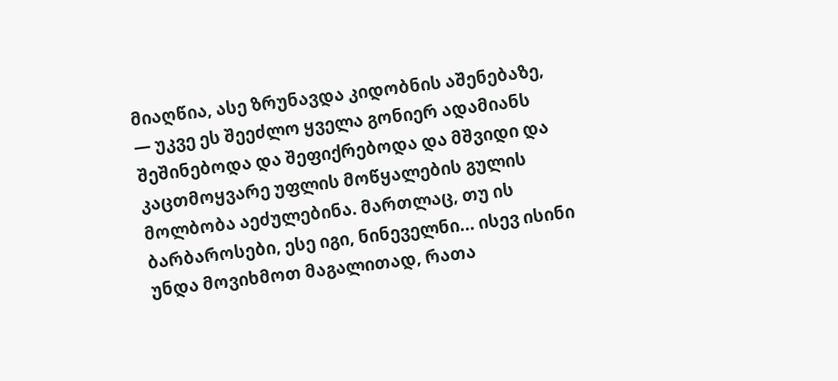მიაღწია, ასე ზრუნავდა კიდობნის აშენებაზე, — უკვე ეს შეეძლო ყველა გონიერ ადამიანს შეშინებოდა და შეფიქრებოდა და მშვიდი და კაცთმოყვარე უფლის მოწყალების გულის მოლბობა აეძულებინა. მართლაც, თუ ის ბარბაროსები, ესე იგი, ნინეველნი... ისევ ისინი უნდა მოვიხმოთ მაგალითად, რათა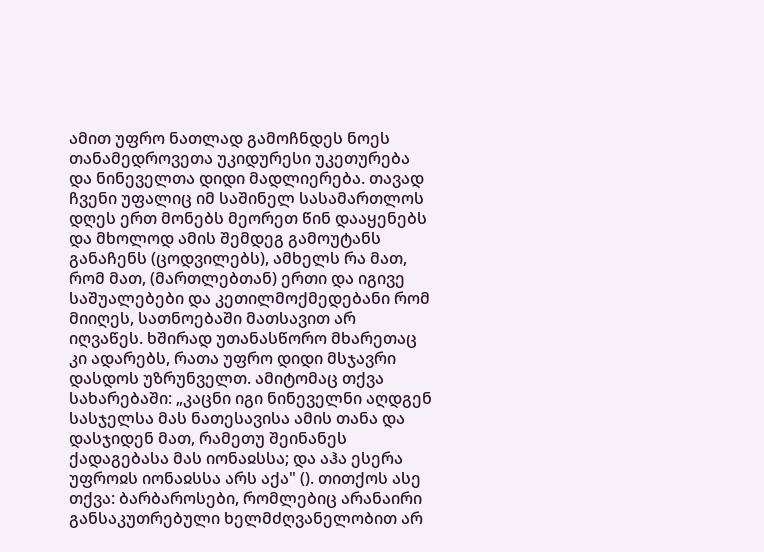ამით უფრო ნათლად გამოჩნდეს ნოეს თანამედროვეთა უკიდურესი უკეთურება და ნინეველთა დიდი მადლიერება. თავად ჩვენი უფალიც იმ საშინელ სასამართლოს დღეს ერთ მონებს მეორეთ წინ დააყენებს და მხოლოდ ამის შემდეგ გამოუტანს განაჩენს (ცოდვილებს), ამხელს რა მათ, რომ მათ, (მართლებთან) ერთი და იგივე საშუალებები და კეთილმოქმედებანი რომ მიიღეს, სათნოებაში მათსავით არ იღვაწეს. ხშირად უთანასწორო მხარეთაც კი ადარებს, რათა უფრო დიდი მსჯავრი დასდოს უზრუნველთ. ამიტომაც თქვა სახარებაში: „კაცნი იგი ნინეველნი აღდგენ სასჯელსა მას ნათესავისა ამის თანა და დასჯიდენ მათ, რამეთუ შეინანეს ქადაგებასა მას იონაჲსსა; და აჰა ესერა უფროჲს იონაჲსსა არს აქა" (). თითქოს ასე თქვა: ბარბაროსები, რომლებიც არანაირი განსაკუთრებული ხელმძღვანელობით არ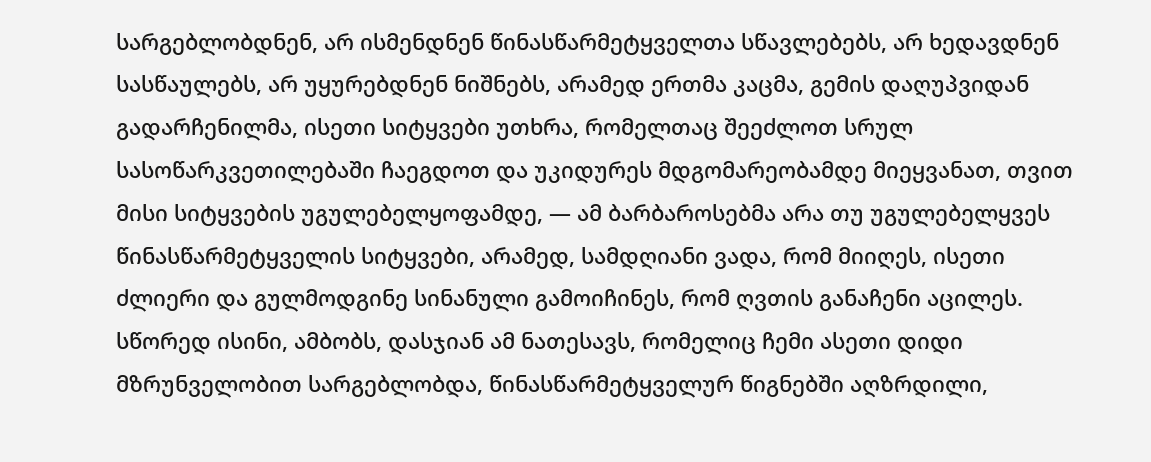სარგებლობდნენ, არ ისმენდნენ წინასწარმეტყველთა სწავლებებს, არ ხედავდნენ სასწაულებს, არ უყურებდნენ ნიშნებს, არამედ ერთმა კაცმა, გემის დაღუპვიდან გადარჩენილმა, ისეთი სიტყვები უთხრა, რომელთაც შეეძლოთ სრულ სასოწარკვეთილებაში ჩაეგდოთ და უკიდურეს მდგომარეობამდე მიეყვანათ, თვით მისი სიტყვების უგულებელყოფამდე, — ამ ბარბაროსებმა არა თუ უგულებელყვეს წინასწარმეტყველის სიტყვები, არამედ, სამდღიანი ვადა, რომ მიიღეს, ისეთი ძლიერი და გულმოდგინე სინანული გამოიჩინეს, რომ ღვთის განაჩენი აცილეს. სწორედ ისინი, ამბობს, დასჯიან ამ ნათესავს, რომელიც ჩემი ასეთი დიდი მზრუნველობით სარგებლობდა, წინასწარმეტყველურ წიგნებში აღზრდილი,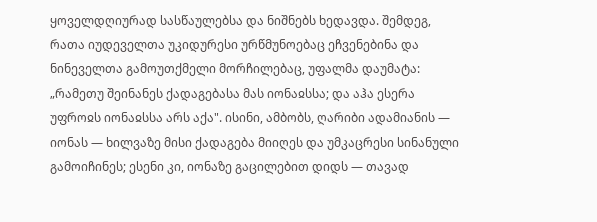ყოველდღიურად სასწაულებსა და ნიშნებს ხედავდა. შემდეგ, რათა იუდეველთა უკიდურესი ურწმუნოებაც ეჩვენებინა და ნინეველთა გამოუთქმელი მორჩილებაც, უფალმა დაუმატა: „რამეთუ შეინანეს ქადაგებასა მას იონაჲსსა; და აჰა ესერა უფროჲს იონაჲსსა არს აქა". ისინი, ამბობს, ღარიბი ადამიანის — იონას — ხილვაზე მისი ქადაგება მიიღეს და უმკაცრესი სინანული გამოიჩინეს; ესენი კი, იონაზე გაცილებით დიდს — თავად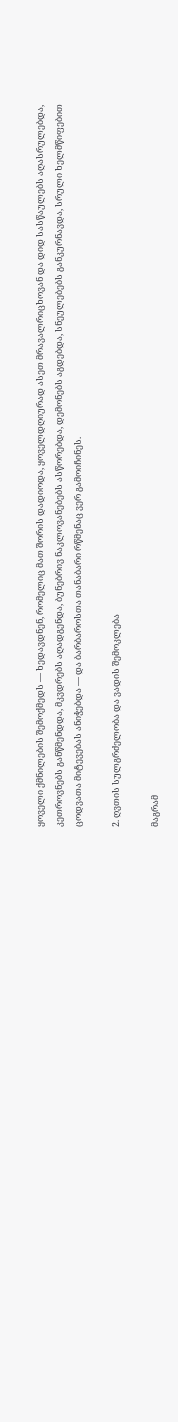ყოველი ქმნილების შემოქმედს — ხედავდნენ, რომელიც მათ შორის დადიოდა, ყოველდღიურად ასეთ მრავალრიცხოვან და დიდ სასწაულებს აღასრულებდა, კეთროვნებს განწმენდდა, მკვდრებს აღადგენდა, ბუნებრივ ნაკლოვანებებს ასწორებდა, დემონებს აგდებდა, სნეულებებს განკურნავდა, სრული ხელმწიფებით ცოდვათა მიტევებას ანიჭებდა — და ბარბაროსთა თანაბარი რწმენაც ვერ გამოიჩინეს.

2. ღვთის სულგრძელობა და ვადის შემოკლება

მაგრამ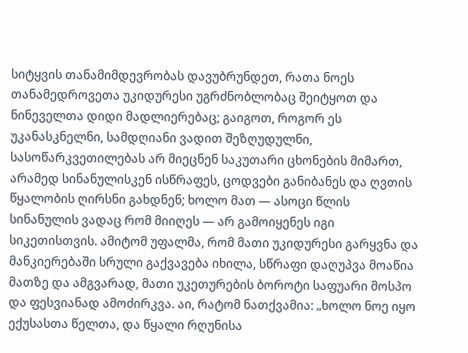სიტყვის თანამიმდევრობას დავუბრუნდეთ, რათა ნოეს თანამედროვეთა უკიდურესი უგრძნობლობაც შეიტყოთ და ნინეველთა დიდი მადლიერებაც; გაიგოთ, როგორ ეს უკანასკნელნი, სამდღიანი ვადით შეზღუდულნი, სასოწარკვეთილებას არ მიეცნენ საკუთარი ცხონების მიმართ, არამედ სინანულისკენ ისწრაფეს, ცოდვები განიბანეს და ღვთის წყალობის ღირსნი გახდნენ; ხოლო მათ — ასოცი წლის სინანულის ვადაც რომ მიიღეს — არ გამოიყენეს იგი სიკეთისთვის. ამიტომ უფალმა, რომ მათი უკიდურესი გარყვნა და მანკიერებაში სრული გაქვავება იხილა, სწრაფი დაღუპვა მოაწია მათზე და ამგვარად, მათი უკეთურების ბოროტი საფუარი მოსპო და ფესვიანად ამოძირკვა. აი, რატომ ნათქვამია: „ხოლო ნოე იყო ექუსასთა წელთა, და წყალი რღუნისა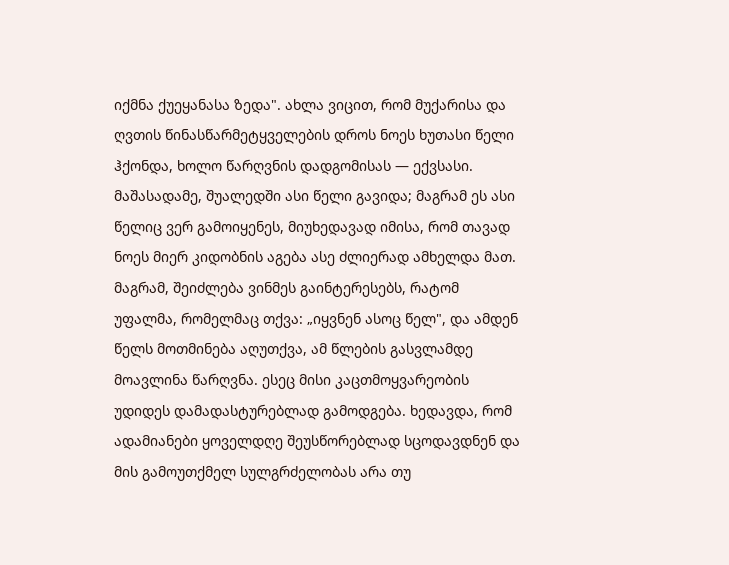იქმნა ქუეყანასა ზედა". ახლა ვიცით, რომ მუქარისა და ღვთის წინასწარმეტყველების დროს ნოეს ხუთასი წელი ჰქონდა, ხოლო წარღვნის დადგომისას — ექვსასი. მაშასადამე, შუალედში ასი წელი გავიდა; მაგრამ ეს ასი წელიც ვერ გამოიყენეს, მიუხედავად იმისა, რომ თავად ნოეს მიერ კიდობნის აგება ასე ძლიერად ამხელდა მათ. მაგრამ, შეიძლება ვინმეს გაინტერესებს, რატომ უფალმა, რომელმაც თქვა: „იყვნენ ასოც წელ", და ამდენ წელს მოთმინება აღუთქვა, ამ წლების გასვლამდე მოავლინა წარღვნა. ესეც მისი კაცთმოყვარეობის უდიდეს დამადასტურებლად გამოდგება. ხედავდა, რომ ადამიანები ყოველდღე შეუსწორებლად სცოდავდნენ და მის გამოუთქმელ სულგრძელობას არა თუ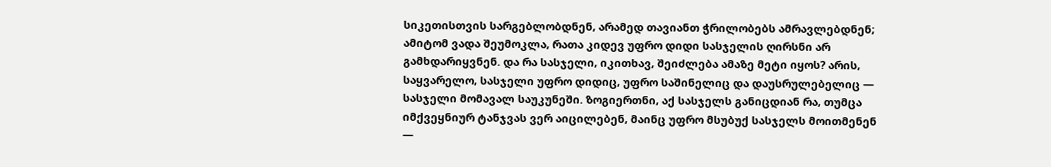სიკეთისთვის სარგებლობდნენ, არამედ თავიანთ ჭრილობებს ამრავლებდნენ; ამიტომ ვადა შეუმოკლა, რათა კიდევ უფრო დიდი სასჯელის ღირსნი არ გამხდარიყვნენ. და რა სასჯელი, იკითხავ, შეიძლება ამაზე მეტი იყოს? არის, საყვარელო, სასჯელი უფრო დიდიც, უფრო საშინელიც და დაუსრულებელიც — სასჯელი მომავალ საუკუნეში. ზოგიერთნი, აქ სასჯელს განიცდიან რა, თუმცა იმქვეყნიურ ტანჯვას ვერ აიცილებენ, მაინც უფრო მსუბუქ სასჯელს მოითმენენ —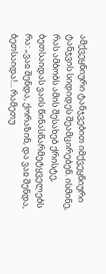ამქვეყნიური ტანჯვებით იმქვეყნიური ტანჯვის სიდიდეს შეამცირებენ. ისმინე, რას ამბობს ამის შესახებ ქრისტე, ბეთსაიდას ვაის წინასწარმეტყველებს რა: „ვაჲ შენდა, ქორაზინ, და ვაჲ შენდა, ბეთსაიდა!... რამეთუ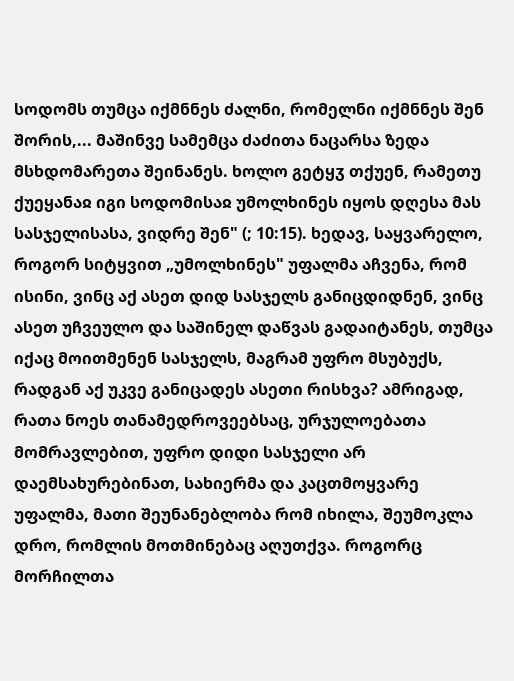სოდომს თუმცა იქმნნეს ძალნი, რომელნი იქმნნეს შენ შორის,... მაშინვე სამემცა ძაძითა ნაცარსა ზედა მსხდომარეთა შეინანეს. ხოლო გეტყჳ თქუენ, რამეთუ ქუეყანაჲ იგი სოდომისაჲ უმოლხინეს იყოს დღესა მას სასჯელისასა, ვიდრე შენ" (; 10:15). ხედავ, საყვარელო, როგორ სიტყვით „უმოლხინეს" უფალმა აჩვენა, რომ ისინი, ვინც აქ ასეთ დიდ სასჯელს განიცდიდნენ, ვინც ასეთ უჩვეულო და საშინელ დაწვას გადაიტანეს, თუმცა იქაც მოითმენენ სასჯელს, მაგრამ უფრო მსუბუქს, რადგან აქ უკვე განიცადეს ასეთი რისხვა? ამრიგად, რათა ნოეს თანამედროვეებსაც, ურჯულოებათა მომრავლებით, უფრო დიდი სასჯელი არ დაემსახურებინათ, სახიერმა და კაცთმოყვარე უფალმა, მათი შეუნანებლობა რომ იხილა, შეუმოკლა დრო, რომლის მოთმინებაც აღუთქვა. როგორც მორჩილთა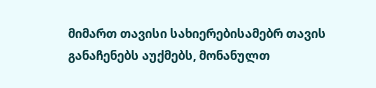მიმართ თავისი სახიერებისამებრ თავის განაჩენებს აუქმებს, მონანულთ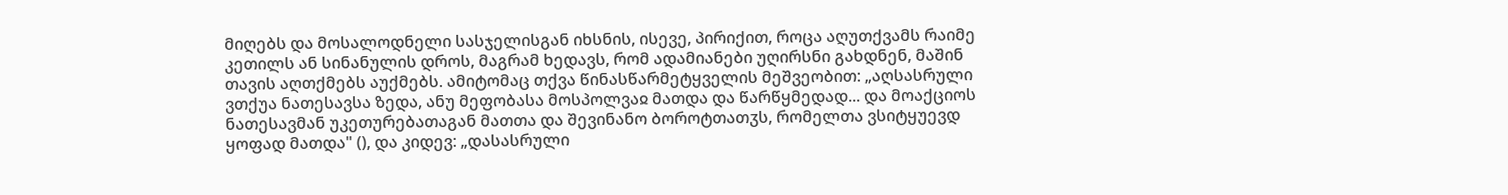მიღებს და მოსალოდნელი სასჯელისგან იხსნის, ისევე, პირიქით, როცა აღუთქვამს რაიმე კეთილს ან სინანულის დროს, მაგრამ ხედავს, რომ ადამიანები უღირსნი გახდნენ, მაშინ თავის აღთქმებს აუქმებს. ამიტომაც თქვა წინასწარმეტყველის მეშვეობით: „აღსასრული ვთქუა ნათესავსა ზედა, ანუ მეფობასა მოსპოლვაჲ მათდა და წარწყმედად... და მოაქციოს ნათესავმან უკეთურებათაგან მათთა და შევინანო ბოროტთათჳს, რომელთა ვსიტყუევდ ყოფად მათდა" (), და კიდევ: „დასასრული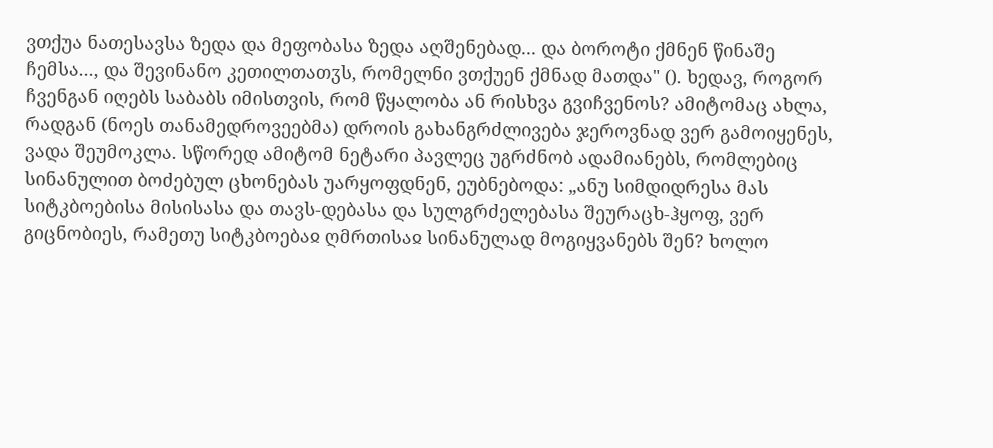ვთქუა ნათესავსა ზედა და მეფობასა ზედა აღშენებად... და ბოროტი ქმნენ წინაშე ჩემსა..., და შევინანო კეთილთათჳს, რომელნი ვთქუენ ქმნად მათდა" (). ხედავ, როგორ ჩვენგან იღებს საბაბს იმისთვის, რომ წყალობა ან რისხვა გვიჩვენოს? ამიტომაც ახლა, რადგან (ნოეს თანამედროვეებმა) დროის გახანგრძლივება ჯეროვნად ვერ გამოიყენეს, ვადა შეუმოკლა. სწორედ ამიტომ ნეტარი პავლეც უგრძნობ ადამიანებს, რომლებიც სინანულით ბოძებულ ცხონებას უარყოფდნენ, ეუბნებოდა: „ანუ სიმდიდრესა მას სიტკბოებისა მისისასა და თავს-დებასა და სულგრძელებასა შეურაცხ-ჰყოფ, ვერ გიცნობიეს, რამეთუ სიტკბოებაჲ ღმრთისაჲ სინანულად მოგიყვანებს შენ? ხოლო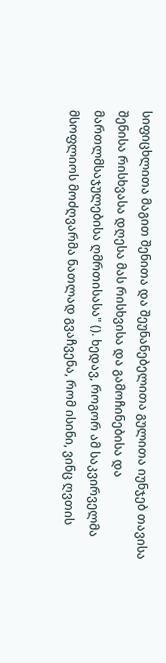სიფიცხლითა მაგით შენითა და შეუნანებელითა გულითა იუნჯებ თავისა შენისა რისხვასა დღესა მას რისხვისა და გამოჩინებისა და მართლმსაჯულებისა ღმრთისასა" (). ხედავ, როგორ ამ საკვირველმა მსოფლიოს მოძღვარმა ნათლად გვაჩვენა, რომ ისინი, ვინც ღვთის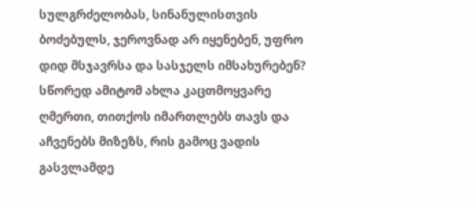სულგრძელობას, სინანულისთვის ბოძებულს, ჯეროვნად არ იყენებენ, უფრო დიდ მსჯავრსა და სასჯელს იმსახურებენ? სწორედ ამიტომ ახლა კაცთმოყვარე ღმერთი, თითქოს იმართლებს თავს და აჩვენებს მიზეზს, რის გამოც ვადის გასვლამდე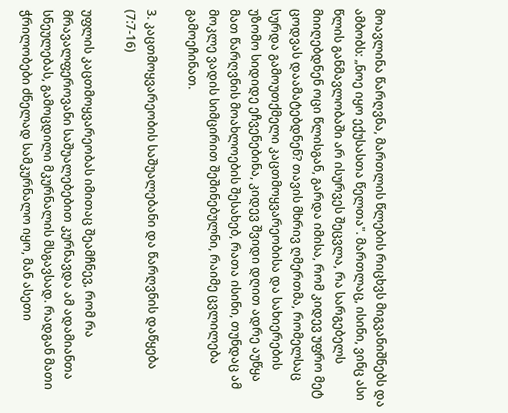მოავლინა წარღვნა, მართლის წლების რიცხვს მიგვანიშნებს და ამბობს: „ნოე იყო ექუსასთა წელთა". მართლაც, ისინი, ვინც ასი წლის განმავლობაში არ ისურვეს შეცვლა, რა სარგებელს მიიღებდნენ ოცი წლისგან, გარდა იმისა, რომ კიდევ უფრო მეტ ცოდვას დაამატებდნენ? თავის მხრივ ღმერთმა, რომელსაც სურდა გამოუთქმელი კაცთმოყვარეობისა და სახიერების უზომო სიდიდე ეჩვენებინა, კიდევ შვიდი დღით ადრე აუწყა მათ წარღვნის მოახლოების შესახებ, რათა ისინი, თუნდაც ამ მოკლე ვადის სიმცირით შეშინებულნი, რაიმე ცვლილება გამოეჩინათ.

3. კაცთმოყვარეობის საშუალებანი და წარღვნის დაწყება (7:7-16)

უფლის კაცთმოყვარეობას იმითაც შეამჩნევ, რომ რა მრავალფეროვანი საშუალებებით კურნავდა ამ ადამიანთა სნეულებას, გამოცდილი მკურნალის მსგავსად. რადგან მათი ჭრილობები ძნელად სამკურნალო იყო, მან ასეთი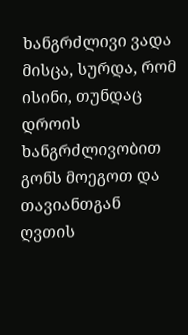ხანგრძლივი ვადა მისცა, სურდა, რომ ისინი, თუნდაც დროის ხანგრძლივობით გონს მოეგოთ და თავიანთგან ღვთის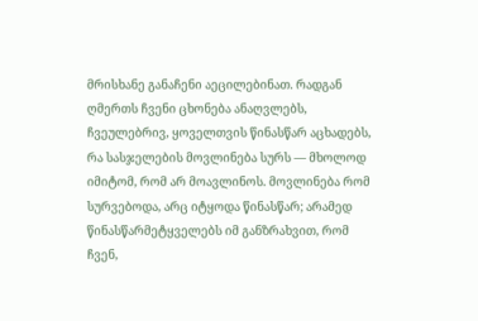მრისხანე განაჩენი აეცილებინათ. რადგან ღმერთს ჩვენი ცხონება ანაღვლებს, ჩვეულებრივ, ყოველთვის წინასწარ აცხადებს, რა სასჯელების მოვლინება სურს — მხოლოდ იმიტომ, რომ არ მოავლინოს. მოვლინება რომ სურვებოდა, არც იტყოდა წინასწარ; არამედ წინასწარმეტყველებს იმ განზრახვით, რომ ჩვენ,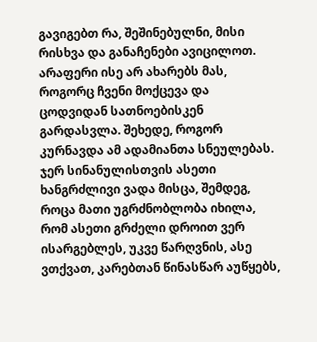გავიგებთ რა, შეშინებულნი, მისი რისხვა და განაჩენები ავიცილოთ. არაფერი ისე არ ახარებს მას, როგორც ჩვენი მოქცევა და ცოდვიდან სათნოებისკენ გარდასვლა. შეხედე, როგორ კურნავდა ამ ადამიანთა სნეულებას. ჯერ სინანულისთვის ასეთი ხანგრძლივი ვადა მისცა, შემდეგ, როცა მათი უგრძნობლობა იხილა, რომ ასეთი გრძელი დროით ვერ ისარგებლეს, უკვე წარღვნის, ასე ვთქვათ, კარებთან წინასწარ აუწყებს,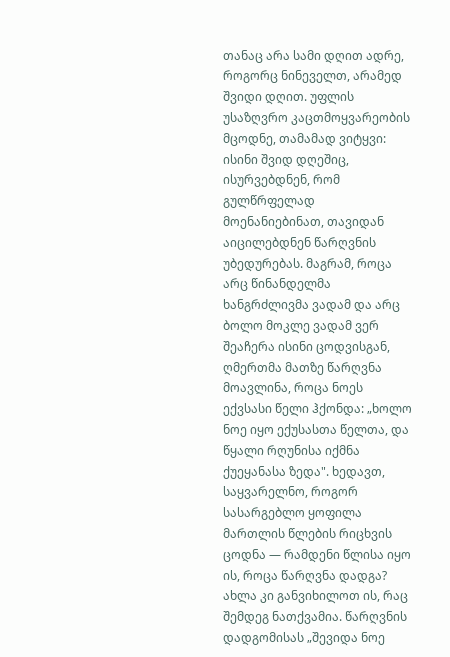თანაც არა სამი დღით ადრე, როგორც ნინეველთ, არამედ შვიდი დღით. უფლის უსაზღვრო კაცთმოყვარეობის მცოდნე, თამამად ვიტყვი: ისინი შვიდ დღეშიც, ისურვებდნენ, რომ გულწრფელად მოენანიებინათ, თავიდან აიცილებდნენ წარღვნის უბედურებას. მაგრამ, როცა არც წინანდელმა ხანგრძლივმა ვადამ და არც ბოლო მოკლე ვადამ ვერ შეაჩერა ისინი ცოდვისგან, ღმერთმა მათზე წარღვნა მოავლინა, როცა ნოეს ექვსასი წელი ჰქონდა: „ხოლო ნოე იყო ექუსასთა წელთა, და წყალი რღუნისა იქმნა ქუეყანასა ზედა". ხედავთ, საყვარელნო, როგორ სასარგებლო ყოფილა მართლის წლების რიცხვის ცოდნა — რამდენი წლისა იყო ის, როცა წარღვნა დადგა? ახლა კი განვიხილოთ ის, რაც შემდეგ ნათქვამია. წარღვნის დადგომისას „შევიდა ნოე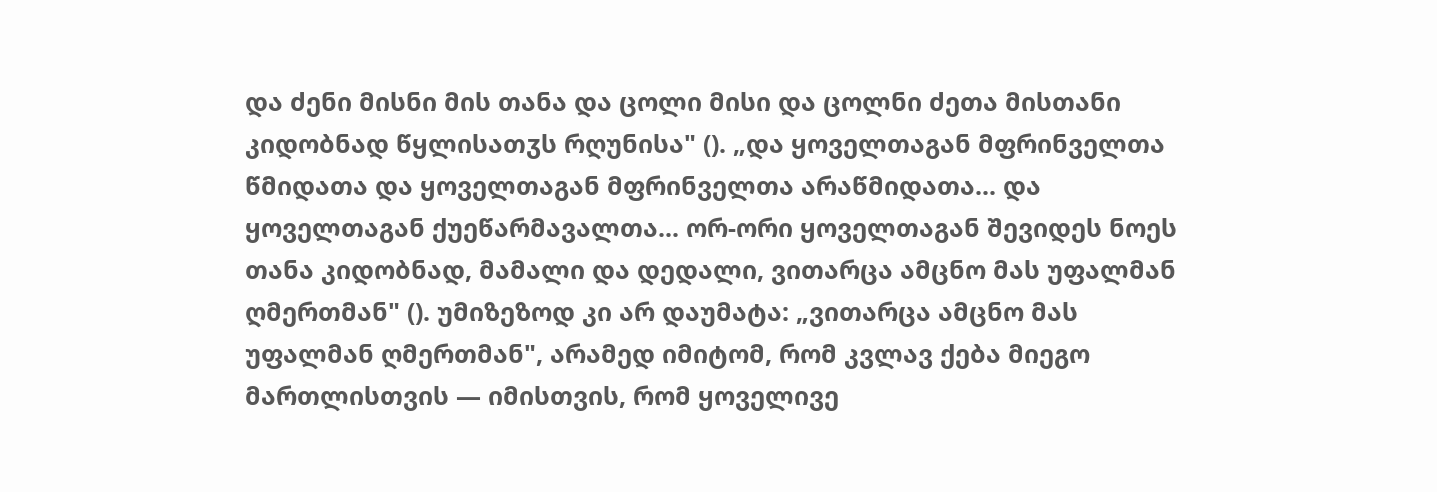და ძენი მისნი მის თანა და ცოლი მისი და ცოლნი ძეთა მისთანი კიდობნად წყლისათჳს რღუნისა" (). „და ყოველთაგან მფრინველთა წმიდათა და ყოველთაგან მფრინველთა არაწმიდათა... და ყოველთაგან ქუეწარმავალთა... ორ-ორი ყოველთაგან შევიდეს ნოეს თანა კიდობნად, მამალი და დედალი, ვითარცა ამცნო მას უფალმან ღმერთმან" (). უმიზეზოდ კი არ დაუმატა: „ვითარცა ამცნო მას უფალმან ღმერთმან", არამედ იმიტომ, რომ კვლავ ქება მიეგო მართლისთვის — იმისთვის, რომ ყოველივე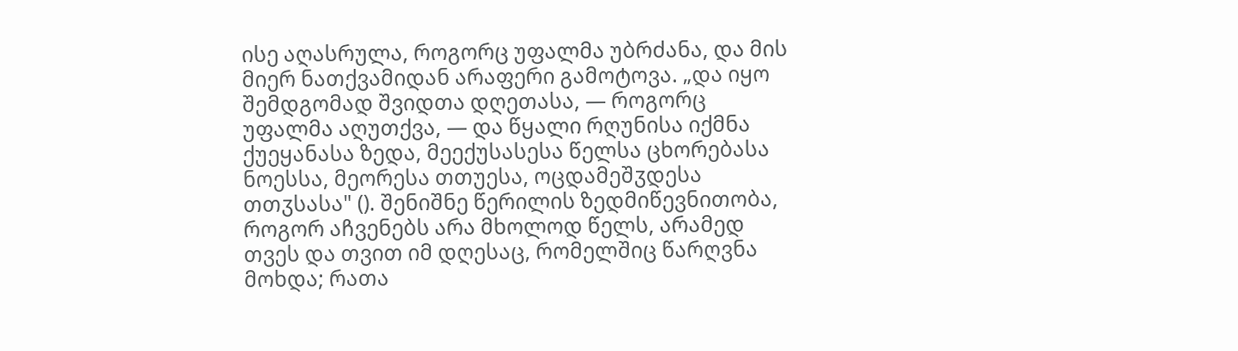ისე აღასრულა, როგორც უფალმა უბრძანა, და მის მიერ ნათქვამიდან არაფერი გამოტოვა. „და იყო შემდგომად შვიდთა დღეთასა, — როგორც უფალმა აღუთქვა, — და წყალი რღუნისა იქმნა ქუეყანასა ზედა, მეექუსასესა წელსა ცხორებასა ნოესსა, მეორესა თთუესა, ოცდამეშჳდესა თთჳსასა" (). შენიშნე წერილის ზედმიწევნითობა, როგორ აჩვენებს არა მხოლოდ წელს, არამედ თვეს და თვით იმ დღესაც, რომელშიც წარღვნა მოხდა; რათა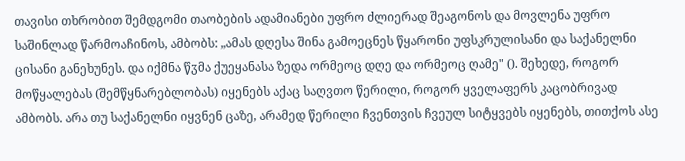თავისი თხრობით შემდგომი თაობების ადამიანები უფრო ძლიერად შეაგონოს და მოვლენა უფრო საშინლად წარმოაჩინოს, ამბობს: „ამას დღესა შინა გამოეცნეს წყარონი უფსკრულისანი და საქანელნი ცისანი განეხუნეს. და იქმნა წჳმა ქუეყანასა ზედა ორმეოც დღე და ორმეოც ღამე" (). შეხედე, როგორ მოწყალებას (შემწყნარებლობას) იყენებს აქაც საღვთო წერილი, როგორ ყველაფერს კაცობრივად ამბობს. არა თუ საქანელნი იყვნენ ცაზე, არამედ წერილი ჩვენთვის ჩვეულ სიტყვებს იყენებს, თითქოს ასე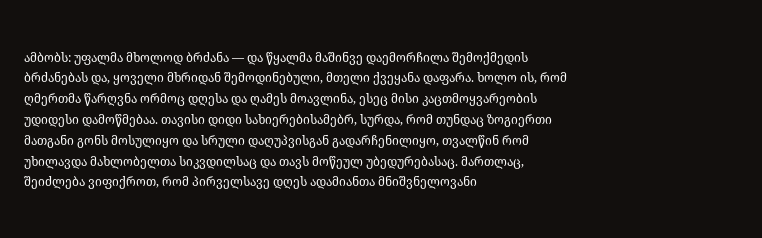ამბობს: უფალმა მხოლოდ ბრძანა — და წყალმა მაშინვე დაემორჩილა შემოქმედის ბრძანებას და, ყოველი მხრიდან შემოდინებული, მთელი ქვეყანა დაფარა. ხოლო ის, რომ ღმერთმა წარღვნა ორმოც დღესა და ღამეს მოავლინა, ესეც მისი კაცთმოყვარეობის უდიდესი დამოწმებაა. თავისი დიდი სახიერებისამებრ, სურდა, რომ თუნდაც ზოგიერთი მათგანი გონს მოსულიყო და სრული დაღუპვისგან გადარჩენილიყო, თვალწინ რომ უხილავდა მახლობელთა სიკვდილსაც და თავს მოწეულ უბედურებასაც. მართლაც, შეიძლება ვიფიქროთ, რომ პირველსავე დღეს ადამიანთა მნიშვნელოვანი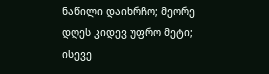ნაწილი დაიხრჩო; მეორე დღეს კიდევ უფრო მეტი; ისევე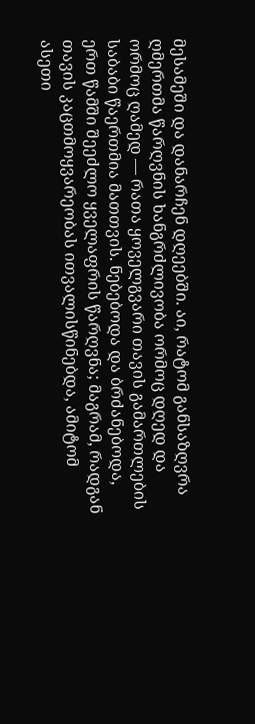მესამეში და დანარჩენ დღეებში. აი, რატომ განსაზღვრა ღმერთმა წარღვნის ხანგრძლივობა ორმოც დღედ და ორმოც ღამედ — რათა ყოველგვარი თავის გამართლების საბაბი წაერთმია მათთვის. ნებებოდა და ბრძანებოდა, ერთ წამში შეეძლო ყველაფრის წარღვნა; მაგრამ, რადგან თავის კაცთმოყვარეობას ითვალისწინებდა, ამიტომ ასეთი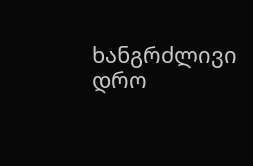ხანგრძლივი დრო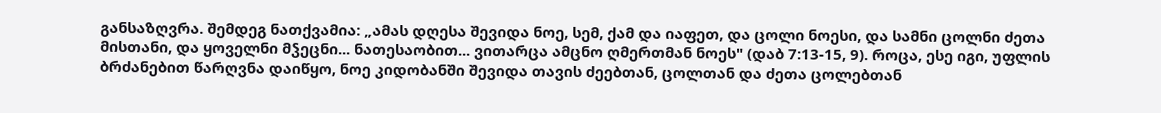განსაზღვრა. შემდეგ ნათქვამია: „ამას დღესა შევიდა ნოე, სემ, ქამ და იაფეთ, და ცოლი ნოესი, და სამნი ცოლნი ძეთა მისთანი, და ყოველნი მჴეცნი... ნათესაობით... ვითარცა ამცნო ღმერთმან ნოეს" (დაბ 7:13-15, 9). როცა, ესე იგი, უფლის ბრძანებით წარღვნა დაიწყო, ნოე კიდობანში შევიდა თავის ძეებთან, ცოლთან და ძეთა ცოლებთან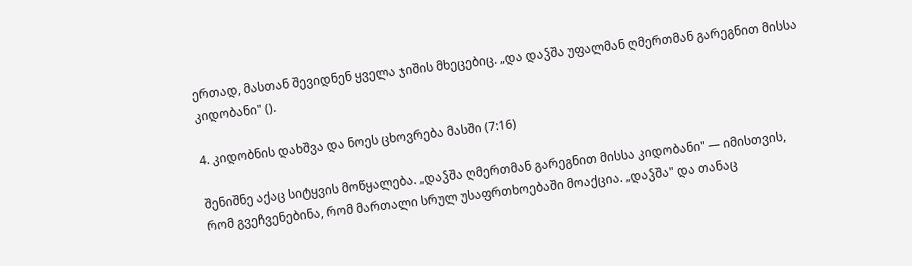ერთად, მასთან შევიდნენ ყველა ჯიშის მხეცებიც. „და დაჴშა უფალმან ღმერთმან გარეგნით მისსა კიდობანი" ().

4. კიდობნის დახშვა და ნოეს ცხოვრება მასში (7:16)

შენიშნე აქაც სიტყვის მოწყალება. „დაჴშა ღმერთმან გარეგნით მისსა კიდობანი" — იმისთვის, რომ გვეჩვენებინა, რომ მართალი სრულ უსაფრთხოებაში მოაქცია. „დაჴშა" და თანაც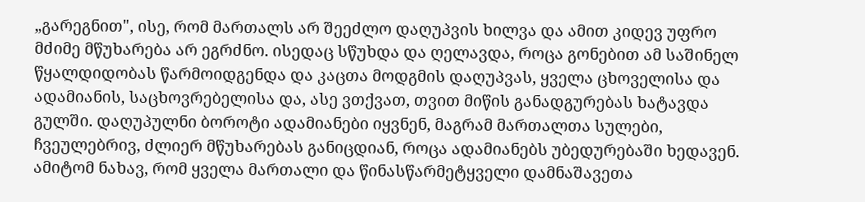„გარეგნით", ისე, რომ მართალს არ შეეძლო დაღუპვის ხილვა და ამით კიდევ უფრო მძიმე მწუხარება არ ეგრძნო. ისედაც სწუხდა და ღელავდა, როცა გონებით ამ საშინელ წყალდიდობას წარმოიდგენდა და კაცთა მოდგმის დაღუპვას, ყველა ცხოველისა და ადამიანის, საცხოვრებელისა და, ასე ვთქვათ, თვით მიწის განადგურებას ხატავდა გულში. დაღუპულნი ბოროტი ადამიანები იყვნენ, მაგრამ მართალთა სულები, ჩვეულებრივ, ძლიერ მწუხარებას განიცდიან, როცა ადამიანებს უბედურებაში ხედავენ. ამიტომ ნახავ, რომ ყველა მართალი და წინასწარმეტყველი დამნაშავეთა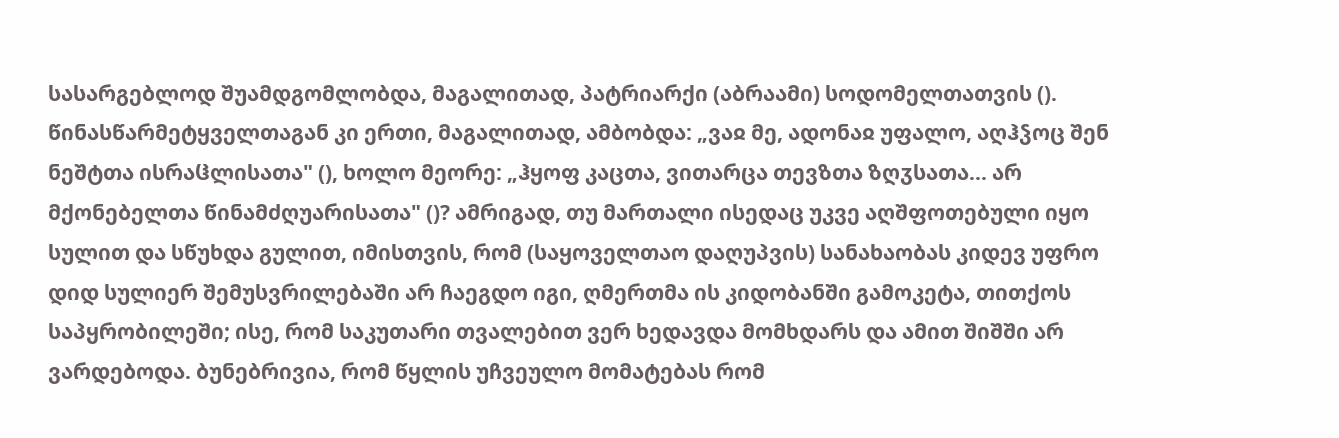სასარგებლოდ შუამდგომლობდა, მაგალითად, პატრიარქი (აბრაამი) სოდომელთათვის (). წინასწარმეტყველთაგან კი ერთი, მაგალითად, ამბობდა: „ვაჲ მე, ადონაჲ უფალო, აღჰჴოც შენ ნეშტთა ისრაჱლისათა" (), ხოლო მეორე: „ჰყოფ კაცთა, ვითარცა თევზთა ზღჳსათა... არ მქონებელთა წინამძღუარისათა" ()? ამრიგად, თუ მართალი ისედაც უკვე აღშფოთებული იყო სულით და სწუხდა გულით, იმისთვის, რომ (საყოველთაო დაღუპვის) სანახაობას კიდევ უფრო დიდ სულიერ შემუსვრილებაში არ ჩაეგდო იგი, ღმერთმა ის კიდობანში გამოკეტა, თითქოს საპყრობილეში; ისე, რომ საკუთარი თვალებით ვერ ხედავდა მომხდარს და ამით შიშში არ ვარდებოდა. ბუნებრივია, რომ წყლის უჩვეულო მომატებას რომ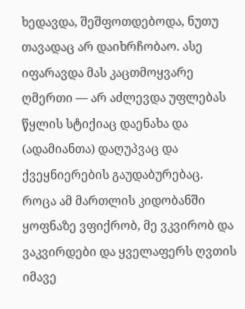ხედავდა, შეშფოთდებოდა, ნუთუ თავადაც არ დაიხრჩობაო. ასე იფარავდა მას კაცთმოყვარე ღმერთი — არ აძლევდა უფლებას წყლის სტიქიაც დაენახა და (ადამიანთა) დაღუპვაც და ქვეყნიერების გაუდაბურებაც. როცა ამ მართლის კიდობანში ყოფნაზე ვფიქრობ, მე ვკვირობ და ვაკვირდები და ყველაფერს ღვთის იმავე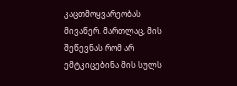კაცთმოყვარეობას მივაწერ. მართლაც, მის შეწევნას რომ არ ემტკიცებინა მის სულს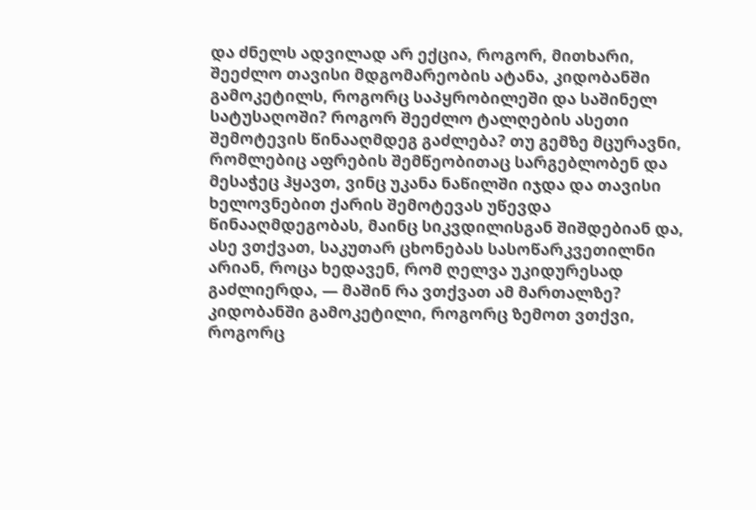და ძნელს ადვილად არ ექცია, როგორ, მითხარი, შეეძლო თავისი მდგომარეობის ატანა, კიდობანში გამოკეტილს, როგორც საპყრობილეში და საშინელ სატუსაღოში? როგორ შეეძლო ტალღების ასეთი შემოტევის წინააღმდეგ გაძლება? თუ გემზე მცურავნი, რომლებიც აფრების შემწეობითაც სარგებლობენ და მესაჭეც ჰყავთ, ვინც უკანა ნაწილში იჯდა და თავისი ხელოვნებით ქარის შემოტევას უწევდა წინააღმდეგობას, მაინც სიკვდილისგან შიშდებიან და, ასე ვთქვათ, საკუთარ ცხონებას სასოწარკვეთილნი არიან, როცა ხედავენ, რომ ღელვა უკიდურესად გაძლიერდა, — მაშინ რა ვთქვათ ამ მართალზე? კიდობანში გამოკეტილი, როგორც ზემოთ ვთქვი, როგორც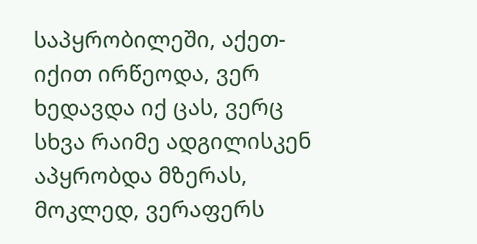საპყრობილეში, აქეთ-იქით ირწეოდა, ვერ ხედავდა იქ ცას, ვერც სხვა რაიმე ადგილისკენ აპყრობდა მზერას, მოკლედ, ვერაფერს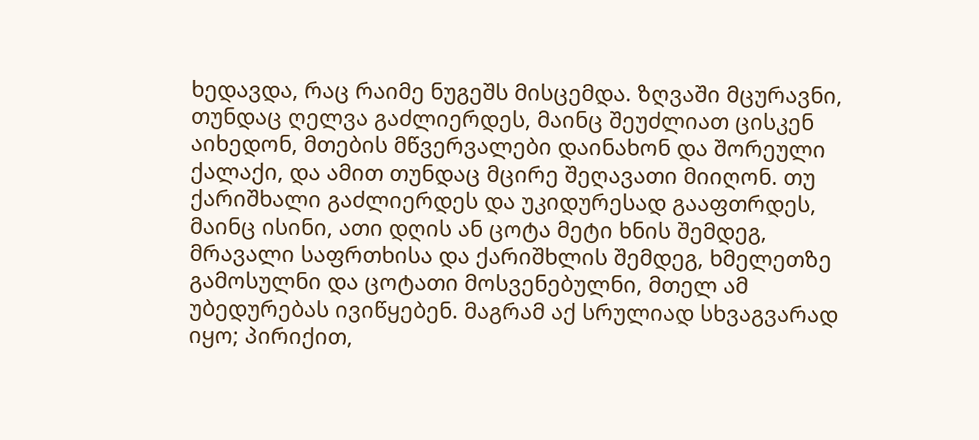ხედავდა, რაც რაიმე ნუგეშს მისცემდა. ზღვაში მცურავნი, თუნდაც ღელვა გაძლიერდეს, მაინც შეუძლიათ ცისკენ აიხედონ, მთების მწვერვალები დაინახონ და შორეული ქალაქი, და ამით თუნდაც მცირე შეღავათი მიიღონ. თუ ქარიშხალი გაძლიერდეს და უკიდურესად გააფთრდეს, მაინც ისინი, ათი დღის ან ცოტა მეტი ხნის შემდეგ, მრავალი საფრთხისა და ქარიშხლის შემდეგ, ხმელეთზე გამოსულნი და ცოტათი მოსვენებულნი, მთელ ამ უბედურებას ივიწყებენ. მაგრამ აქ სრულიად სხვაგვარად იყო; პირიქით,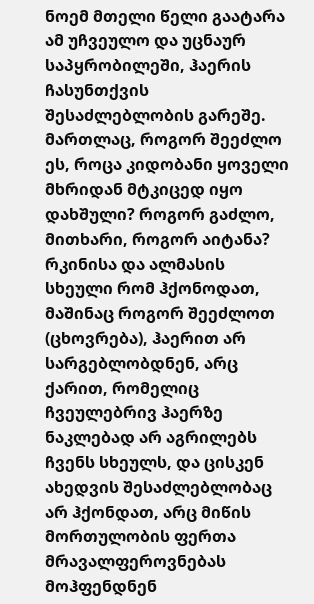ნოემ მთელი წელი გაატარა ამ უჩვეულო და უცნაურ საპყრობილეში, ჰაერის ჩასუნთქვის შესაძლებლობის გარეშე. მართლაც, როგორ შეეძლო ეს, როცა კიდობანი ყოველი მხრიდან მტკიცედ იყო დახშული? როგორ გაძლო, მითხარი, როგორ აიტანა? რკინისა და ალმასის სხეული რომ ჰქონოდათ, მაშინაც როგორ შეეძლოთ (ცხოვრება), ჰაერით არ სარგებლობდნენ, არც ქარით, რომელიც ჩვეულებრივ ჰაერზე ნაკლებად არ აგრილებს ჩვენს სხეულს, და ცისკენ ახედვის შესაძლებლობაც არ ჰქონდათ, არც მიწის მორთულობის ფერთა მრავალფეროვნებას მოჰფენდნენ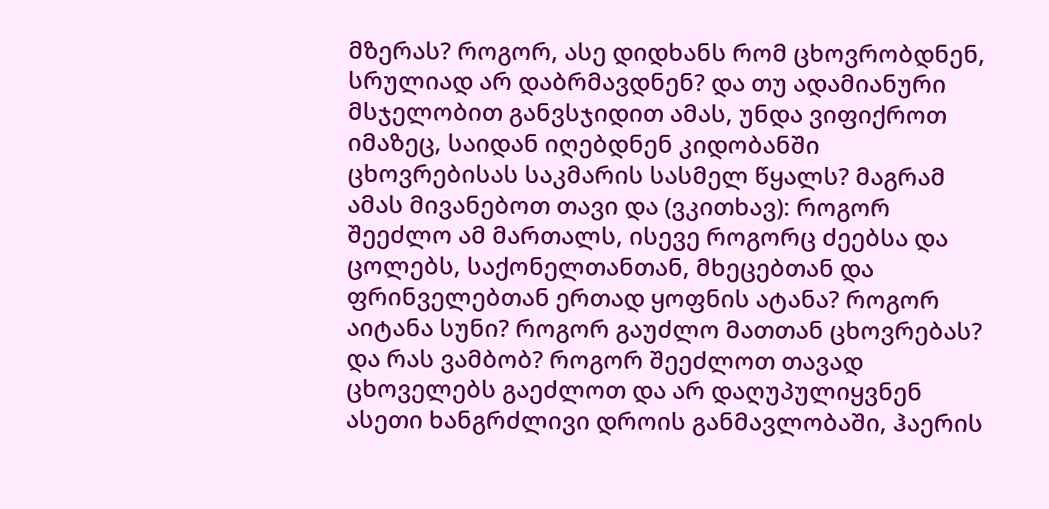მზერას? როგორ, ასე დიდხანს რომ ცხოვრობდნენ, სრულიად არ დაბრმავდნენ? და თუ ადამიანური მსჯელობით განვსჯიდით ამას, უნდა ვიფიქროთ იმაზეც, საიდან იღებდნენ კიდობანში ცხოვრებისას საკმარის სასმელ წყალს? მაგრამ ამას მივანებოთ თავი და (ვკითხავ): როგორ შეეძლო ამ მართალს, ისევე როგორც ძეებსა და ცოლებს, საქონელთანთან, მხეცებთან და ფრინველებთან ერთად ყოფნის ატანა? როგორ აიტანა სუნი? როგორ გაუძლო მათთან ცხოვრებას? და რას ვამბობ? როგორ შეეძლოთ თავად ცხოველებს გაეძლოთ და არ დაღუპულიყვნენ ასეთი ხანგრძლივი დროის განმავლობაში, ჰაერის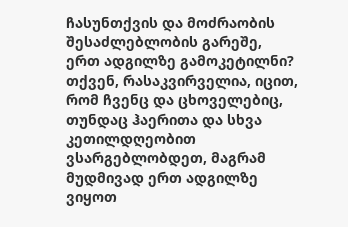ჩასუნთქვის და მოძრაობის შესაძლებლობის გარეშე, ერთ ადგილზე გამოკეტილნი? თქვენ, რასაკვირველია, იცით, რომ ჩვენც და ცხოველებიც, თუნდაც ჰაერითა და სხვა კეთილდღეობით ვსარგებლობდეთ, მაგრამ მუდმივად ერთ ადგილზე ვიყოთ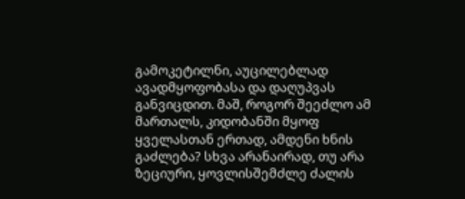გამოკეტილნი, აუცილებლად ავადმყოფობასა და დაღუპვას განვიცდით. მაშ, როგორ შეეძლო ამ მართალს, კიდობანში მყოფ ყველასთან ერთად, ამდენი ხნის გაძლება? სხვა არანაირად, თუ არა ზეციური, ყოვლისშემძლე ძალის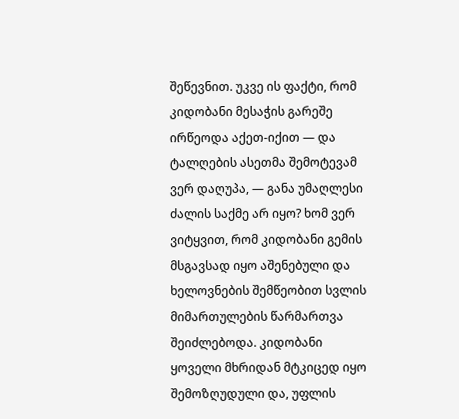შეწევნით. უკვე ის ფაქტი, რომ კიდობანი მესაჭის გარეშე ირწეოდა აქეთ-იქით — და ტალღების ასეთმა შემოტევამ ვერ დაღუპა, — განა უმაღლესი ძალის საქმე არ იყო? ხომ ვერ ვიტყვით, რომ კიდობანი გემის მსგავსად იყო აშენებული და ხელოვნების შემწეობით სვლის მიმართულების წარმართვა შეიძლებოდა. კიდობანი ყოველი მხრიდან მტკიცედ იყო შემოზღუდული და, უფლის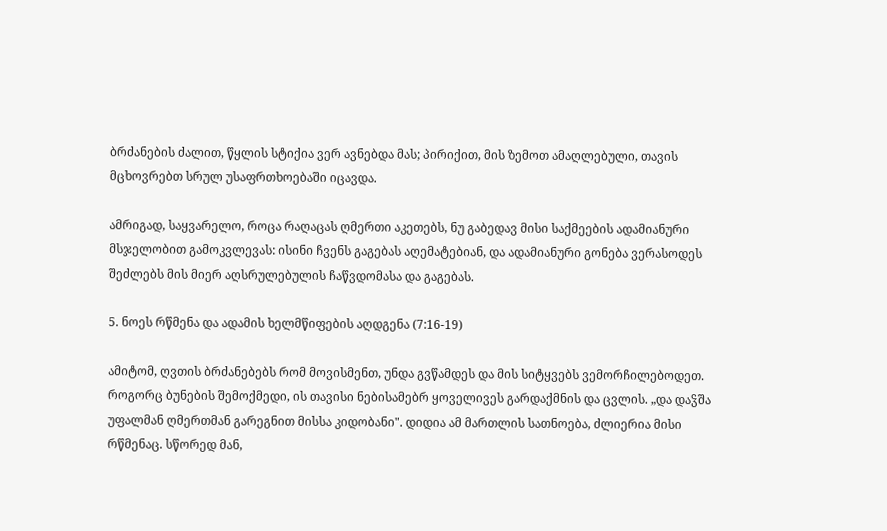ბრძანების ძალით, წყლის სტიქია ვერ ავნებდა მას; პირიქით, მის ზემოთ ამაღლებული, თავის მცხოვრებთ სრულ უსაფრთხოებაში იცავდა.

ამრიგად, საყვარელო, როცა რაღაცას ღმერთი აკეთებს, ნუ გაბედავ მისი საქმეების ადამიანური მსჯელობით გამოკვლევას: ისინი ჩვენს გაგებას აღემატებიან, და ადამიანური გონება ვერასოდეს შეძლებს მის მიერ აღსრულებულის ჩაწვდომასა და გაგებას.

5. ნოეს რწმენა და ადამის ხელმწიფების აღდგენა (7:16-19)

ამიტომ, ღვთის ბრძანებებს რომ მოვისმენთ, უნდა გვწამდეს და მის სიტყვებს ვემორჩილებოდეთ. როგორც ბუნების შემოქმედი, ის თავისი ნებისამებრ ყოველივეს გარდაქმნის და ცვლის. „და დაჴშა უფალმან ღმერთმან გარეგნით მისსა კიდობანი". დიდია ამ მართლის სათნოება, ძლიერია მისი რწმენაც. სწორედ მან,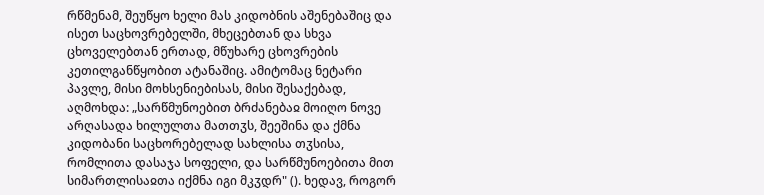რწმენამ, შეუწყო ხელი მას კიდობნის აშენებაშიც და ისეთ საცხოვრებელში, მხეცებთან და სხვა ცხოველებთან ერთად, მწუხარე ცხოვრების კეთილგანწყობით ატანაშიც. ამიტომაც ნეტარი პავლე, მისი მოხსენიებისას, მისი შესაქებად, აღმოხდა: „სარწმუნოებით ბრძანებაჲ მოიღო ნოვე არღასადა ხილულთა მათთჳს, შეეშინა და ქმნა კიდობანი საცხორებელად სახლისა თჳსისა, რომლითა დასაჯა სოფელი, და სარწმუნოებითა მით სიმართლისაჲთა იქმნა იგი მკჳდრ" (). ხედავ, როგორ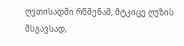ღვთისადმი რწმენამ, მტკიცე ღუზის მსგავსად,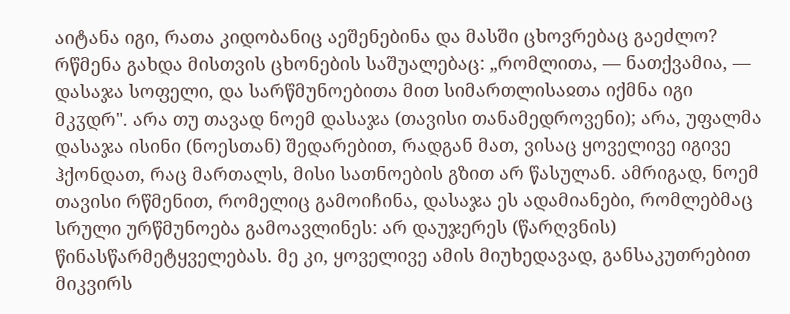აიტანა იგი, რათა კიდობანიც აეშენებინა და მასში ცხოვრებაც გაეძლო? რწმენა გახდა მისთვის ცხონების საშუალებაც: „რომლითა, — ნათქვამია, — დასაჯა სოფელი, და სარწმუნოებითა მით სიმართლისაჲთა იქმნა იგი მკჳდრ". არა თუ თავად ნოემ დასაჯა (თავისი თანამედროვენი); არა, უფალმა დასაჯა ისინი (ნოესთან) შედარებით, რადგან მათ, ვისაც ყოველივე იგივე ჰქონდათ, რაც მართალს, მისი სათნოების გზით არ წასულან. ამრიგად, ნოემ თავისი რწმენით, რომელიც გამოიჩინა, დასაჯა ეს ადამიანები, რომლებმაც სრული ურწმუნოება გამოავლინეს: არ დაუჯერეს (წარღვნის) წინასწარმეტყველებას. მე კი, ყოველივე ამის მიუხედავად, განსაკუთრებით მიკვირს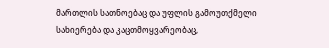მართლის სათნოებაც და უფლის გამოუთქმელი სახიერება და კაცთმოყვარეობაც,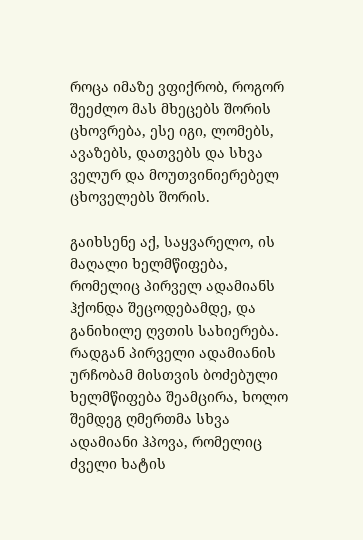როცა იმაზე ვფიქრობ, როგორ შეეძლო მას მხეცებს შორის ცხოვრება, ესე იგი, ლომებს, ავაზებს, დათვებს და სხვა ველურ და მოუთვინიერებელ ცხოველებს შორის.

გაიხსენე აქ, საყვარელო, ის მაღალი ხელმწიფება, რომელიც პირველ ადამიანს ჰქონდა შეცოდებამდე, და განიხილე ღვთის სახიერება. რადგან პირველი ადამიანის ურჩობამ მისთვის ბოძებული ხელმწიფება შეამცირა, ხოლო შემდეგ ღმერთმა სხვა ადამიანი ჰპოვა, რომელიც ძველი ხატის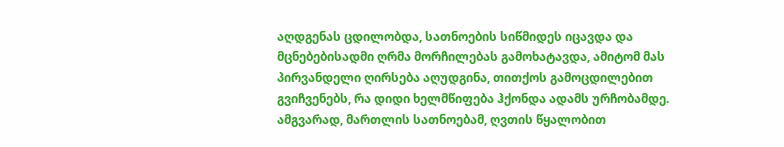აღდგენას ცდილობდა, სათნოების სიწმიდეს იცავდა და მცნებებისადმი ღრმა მორჩილებას გამოხატავდა, ამიტომ მას პირვანდელი ღირსება აღუდგინა, თითქოს გამოცდილებით გვიჩვენებს, რა დიდი ხელმწიფება ჰქონდა ადამს ურჩობამდე. ამგვარად, მართლის სათნოებამ, ღვთის წყალობით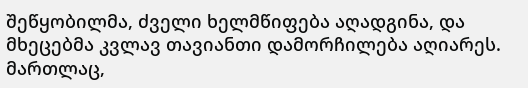შეწყობილმა, ძველი ხელმწიფება აღადგინა, და მხეცებმა კვლავ თავიანთი დამორჩილება აღიარეს. მართლაც,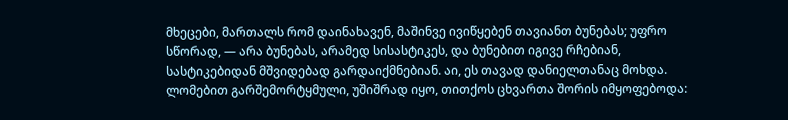მხეცები, მართალს რომ დაინახავენ, მაშინვე ივიწყებენ თავიანთ ბუნებას; უფრო სწორად, — არა ბუნებას, არამედ სისასტიკეს, და ბუნებით იგივე რჩებიან, სასტიკებიდან მშვიდებად გარდაიქმნებიან. აი, ეს თავად დანიელთანაც მოხდა. ლომებით გარშემორტყმული, უშიშრად იყო, თითქოს ცხვართა შორის იმყოფებოდა: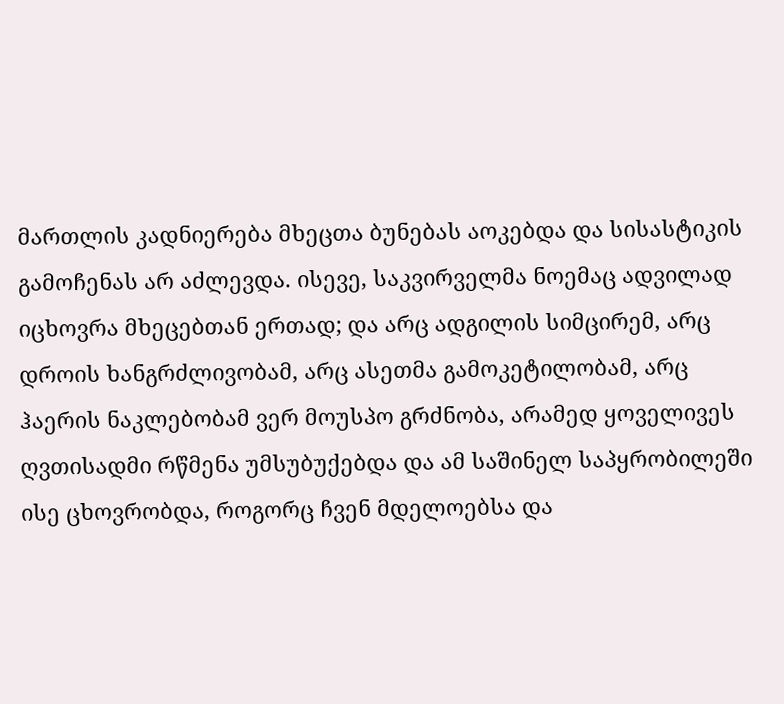მართლის კადნიერება მხეცთა ბუნებას აოკებდა და სისასტიკის გამოჩენას არ აძლევდა. ისევე, საკვირველმა ნოემაც ადვილად იცხოვრა მხეცებთან ერთად; და არც ადგილის სიმცირემ, არც დროის ხანგრძლივობამ, არც ასეთმა გამოკეტილობამ, არც ჰაერის ნაკლებობამ ვერ მოუსპო გრძნობა, არამედ ყოველივეს ღვთისადმი რწმენა უმსუბუქებდა და ამ საშინელ საპყრობილეში ისე ცხოვრობდა, როგორც ჩვენ მდელოებსა და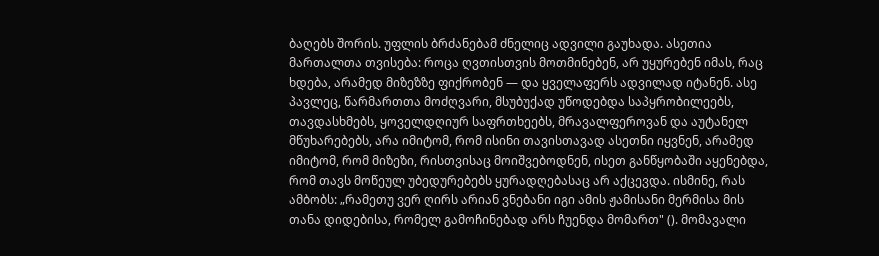ბაღებს შორის. უფლის ბრძანებამ ძნელიც ადვილი გაუხადა. ასეთია მართალთა თვისება: როცა ღვთისთვის მოთმინებენ, არ უყურებენ იმას, რაც ხდება, არამედ მიზეზზე ფიქრობენ — და ყველაფერს ადვილად იტანენ. ასე პავლეც, წარმართთა მოძღვარი, მსუბუქად უწოდებდა საპყრობილეებს, თავდასხმებს, ყოველდღიურ საფრთხეებს, მრავალფეროვან და აუტანელ მწუხარებებს, არა იმიტომ, რომ ისინი თავისთავად ასეთნი იყვნენ, არამედ იმიტომ, რომ მიზეზი, რისთვისაც მოიშვებოდნენ, ისეთ განწყობაში აყენებდა, რომ თავს მოწეულ უბედურებებს ყურადღებასაც არ აქცევდა. ისმინე, რას ამბობს: „რამეთუ ვერ ღირს არიან ვნებანი იგი ამის ჟამისანი მერმისა მის თანა დიდებისა, რომელ გამოჩინებად არს ჩუენდა მომართ" (). მომავალი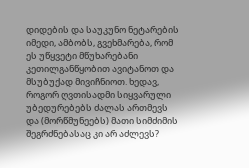დიდების და საუკუნო ნეტარების იმედი, ამბობს, გვეხმარება, რომ ეს უწყვეტი მწუხარებანი კეთილგანწყობით ავიტანოთ და მსუბუქად მივიჩნიოთ. ხედავ, როგორ ღვთისადმი სიყვარული უბედურებებს ძალას ართმევს და (მორწმუნეებს) მათი სიმძიმის შეგრძნებასაც კი არ აძლევს?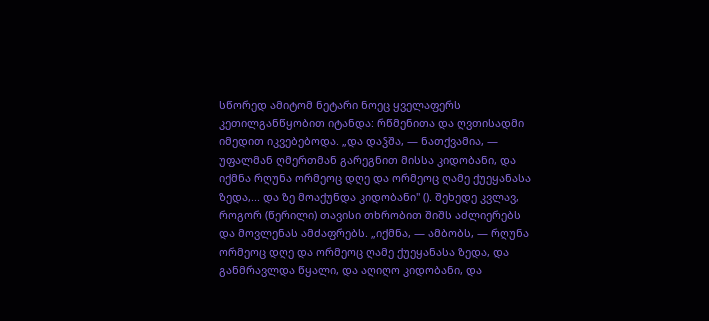სწორედ ამიტომ ნეტარი ნოეც ყველაფერს კეთილგანწყობით იტანდა: რწმენითა და ღვთისადმი იმედით იკვებებოდა. „და დაჴშა, — ნათქვამია, — უფალმან ღმერთმან გარეგნით მისსა კიდობანი, და იქმნა რღუნა ორმეოც დღე და ორმეოც ღამე ქუეყანასა ზედა,... და ზე მოაქუნდა კიდობანი" (). შეხედე კვლავ, როგორ (წერილი) თავისი თხრობით შიშს აძლიერებს და მოვლენას ამძაფრებს. „იქმნა, — ამბობს, — რღუნა ორმეოც დღე და ორმეოც ღამე ქუეყანასა ზედა, და განმრავლდა წყალი, და აღიღო კიდობანი, და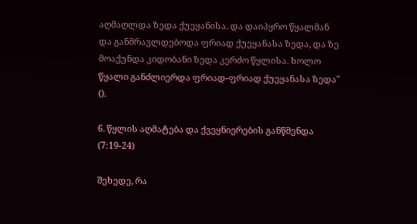აღმაღლდა ზედა ქუეყანისა. და დაიპყრო წყალმან და განმრავლდებოდა ფრიად ქუეყანასა ზედა, და ზე მოაქუნდა კიდობანი ზედა კერძო წყლისა. ხოლო წყალი განძლიერდა ფრიად-ფრიად ქუეყანასა ზედა" ().

6. წყლის აღმატება და ქვეყნიერების განწმენდა (7:19-24)

შეხედე, რა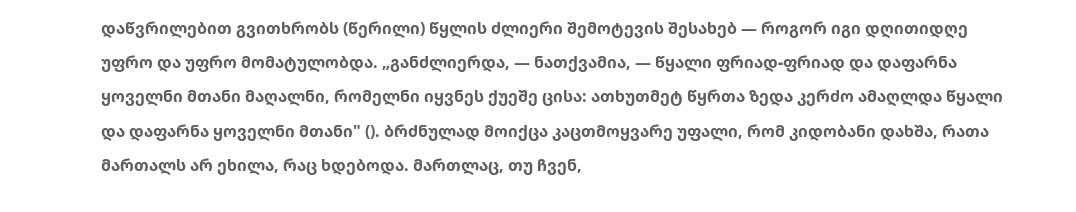დაწვრილებით გვითხრობს (წერილი) წყლის ძლიერი შემოტევის შესახებ — როგორ იგი დღითიდღე უფრო და უფრო მომატულობდა. „განძლიერდა, — ნათქვამია, — წყალი ფრიად-ფრიად და დაფარნა ყოველნი მთანი მაღალნი, რომელნი იყვნეს ქუეშე ცისა: ათხუთმეტ წყრთა ზედა კერძო ამაღლდა წყალი და დაფარნა ყოველნი მთანი" (). ბრძნულად მოიქცა კაცთმოყვარე უფალი, რომ კიდობანი დახშა, რათა მართალს არ ეხილა, რაც ხდებოდა. მართლაც, თუ ჩვენ,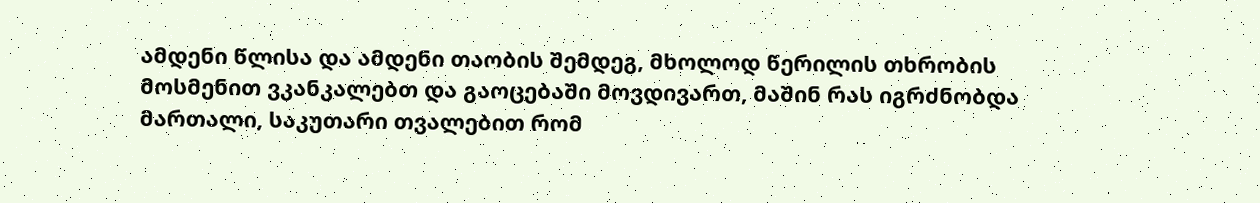ამდენი წლისა და ამდენი თაობის შემდეგ, მხოლოდ წერილის თხრობის მოსმენით ვკანკალებთ და გაოცებაში მოვდივართ, მაშინ რას იგრძნობდა მართალი, საკუთარი თვალებით რომ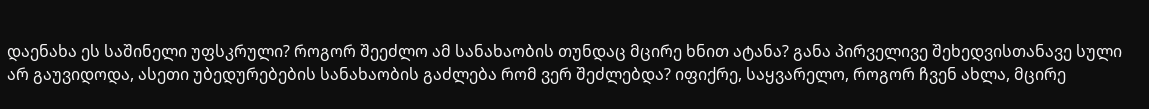დაენახა ეს საშინელი უფსკრული? როგორ შეეძლო ამ სანახაობის თუნდაც მცირე ხნით ატანა? განა პირველივე შეხედვისთანავე სული არ გაუვიდოდა, ასეთი უბედურებების სანახაობის გაძლება რომ ვერ შეძლებდა? იფიქრე, საყვარელო, როგორ ჩვენ ახლა, მცირე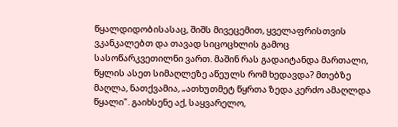წყალდიდობისასაც, შიშს მივეცემით, ყველაფრისთვის ვკანკალებთ და თავად სიცოცხლის გამოც სასოწარკვეთილნი ვართ. მაშინ რას გადაიტანდა მართალი, წყლის ასეთ სიმაღლეზე აწეულს რომ ხედავდა? მთებზე მაღლა, ნათქვამია, „ათხუთმეტ წყრთა ზედა კერძო ამაღლდა წყალი". გაიხსენე აქ, საყვარელო,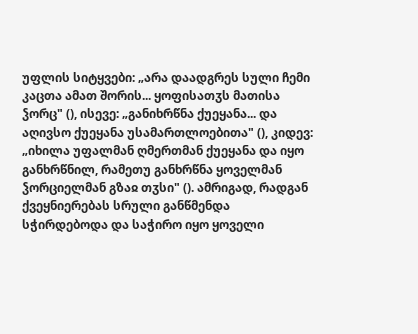უფლის სიტყვები: „არა დაადგრეს სული ჩემი კაცთა ამათ შორის... ყოფისათჳს მათისა ჴორც" (), ისევე: „განიხრწნა ქუეყანა... და აღივსო ქუეყანა უსამართლოებითა" (), კიდევ: „იხილა უფალმან ღმერთმან ქუეყანა და იყო განხრწნილ, რამეთუ განხრწნა ყოველმან ჴორციელმან გზაჲ თჳსი" (). ამრიგად, რადგან ქვეყნიერებას სრული განწმენდა სჭირდებოდა და საჭირო იყო ყოველი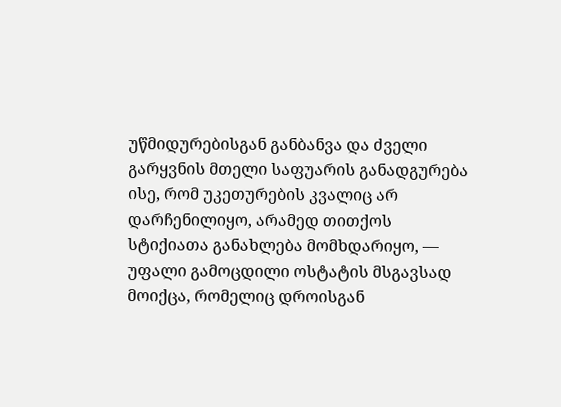უწმიდურებისგან განბანვა და ძველი გარყვნის მთელი საფუარის განადგურება ისე, რომ უკეთურების კვალიც არ დარჩენილიყო, არამედ თითქოს სტიქიათა განახლება მომხდარიყო, — უფალი გამოცდილი ოსტატის მსგავსად მოიქცა, რომელიც დროისგან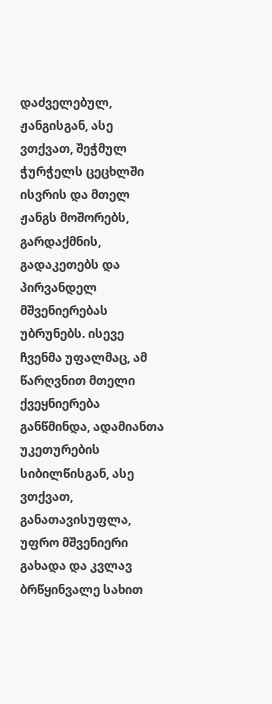დაძველებულ, ჟანგისგან, ასე ვთქვათ, შეჭმულ ჭურჭელს ცეცხლში ისვრის და მთელ ჟანგს მოშორებს, გარდაქმნის, გადაკეთებს და პირვანდელ მშვენიერებას უბრუნებს. ისევე ჩვენმა უფალმაც, ამ წარღვნით მთელი ქვეყნიერება განწმინდა, ადამიანთა უკეთურების სიბილწისგან, ასე ვთქვათ, განათავისუფლა, უფრო მშვენიერი გახადა და კვლავ ბრწყინვალე სახით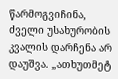წარმოგვიჩინა, ძველი უსახურობის კვალის დარჩენა არ დაუშვა. „ათხუთმეტ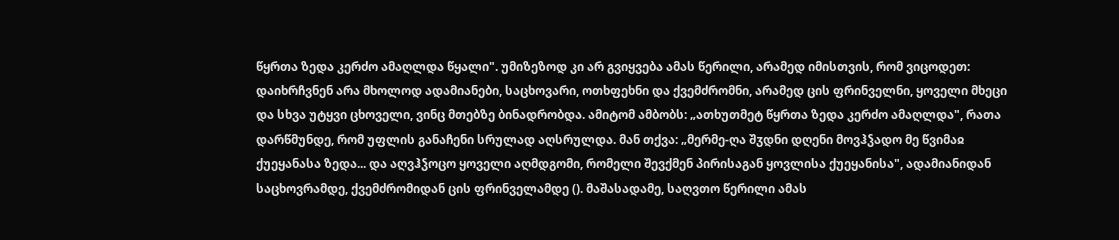წყრთა ზედა კერძო ამაღლდა წყალი". უმიზეზოდ კი არ გვიყვება ამას წერილი, არამედ იმისთვის, რომ ვიცოდეთ: დაიხრჩვნენ არა მხოლოდ ადამიანები, საცხოვარი, ოთხფეხნი და ქვემძრომნი, არამედ ცის ფრინველნი, ყოველი მხეცი და სხვა უტყვი ცხოველი, ვინც მთებზე ბინადრობდა. ამიტომ ამბობს: „ათხუთმეტ წყრთა ზედა კერძო ამაღლდა", რათა დარწმუნდე, რომ უფლის განაჩენი სრულად აღსრულდა. მან თქვა: „მერმე-ღა შჳდნი დღენი მოვჰჴადო მე წვიმაჲ ქუეყანასა ზედა... და აღვჰჴოცო ყოველი აღმდგომი, რომელი შევქმენ პირისაგან ყოვლისა ქუეყანისა", ადამიანიდან საცხოვრამდე, ქვემძრომიდან ცის ფრინველამდე (). მაშასადამე, საღვთო წერილი ამას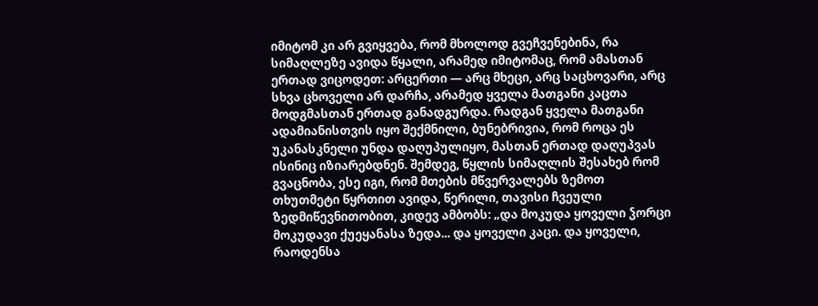იმიტომ კი არ გვიყვება, რომ მხოლოდ გვეჩვენებინა, რა სიმაღლეზე ავიდა წყალი, არამედ იმიტომაც, რომ ამასთან ერთად ვიცოდეთ: არცერთი — არც მხეცი, არც საცხოვარი, არც სხვა ცხოველი არ დარჩა, არამედ ყველა მათგანი კაცთა მოდგმასთან ერთად განადგურდა. რადგან ყველა მათგანი ადამიანისთვის იყო შექმნილი, ბუნებრივია, რომ როცა ეს უკანასკნელი უნდა დაღუპულიყო, მასთან ერთად დაღუპვას ისინიც იზიარებდნენ. შემდეგ, წყლის სიმაღლის შესახებ რომ გვაცნობა, ესე იგი, რომ მთების მწვერვალებს ზემოთ თხუთმეტი წყრთით ავიდა, წერილი, თავისი ჩვეული ზედმიწევნითობით, კიდევ ამბობს: „და მოკუდა ყოველი ჴორცი მოკუდავი ქუეყანასა ზედა... და ყოველი კაცი. და ყოველი, რაოდენსა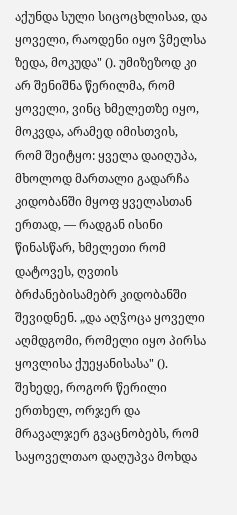აქუნდა სული სიცოცხლისაჲ, და ყოველი, რაოდენი იყო ჴმელსა ზედა, მოკუდა" (). უმიზეზოდ კი არ შენიშნა წერილმა, რომ ყოველი, ვინც ხმელეთზე იყო, მოკვდა, არამედ იმისთვის, რომ შეიტყო: ყველა დაიღუპა, მხოლოდ მართალი გადარჩა კიდობანში მყოფ ყველასთან ერთად, — რადგან ისინი წინასწარ, ხმელეთი რომ დატოვეს, ღვთის ბრძანებისამებრ კიდობანში შევიდნენ. „და აღჴოცა ყოველი აღმდგომი, რომელი იყო პირსა ყოვლისა ქუეყანისასა" (). შეხედე, როგორ წერილი ერთხელ, ორჯერ და მრავალჯერ გვაცნობებს, რომ საყოველთაო დაღუპვა მოხდა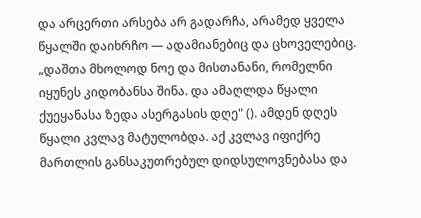და არცერთი არსება არ გადარჩა, არამედ ყველა წყალში დაიხრჩო — ადამიანებიც და ცხოველებიც. „დაშთა მხოლოდ ნოე და მისთანანი, რომელნი იყუნეს კიდობანსა შინა. და ამაღლდა წყალი ქუეყანასა ზედა ასერგასის დღე" (). ამდენ დღეს წყალი კვლავ მატულობდა. აქ კვლავ იფიქრე მართლის განსაკუთრებულ დიდსულოვნებასა და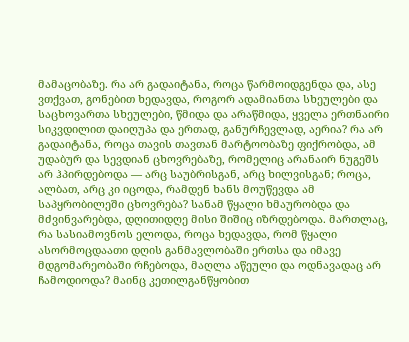მამაცობაზე. რა არ გადაიტანა, როცა წარმოიდგენდა და, ასე ვთქვათ, გონებით ხედავდა, როგორ ადამიანთა სხეულები და საცხოვართა სხეულები, წმიდა და არაწმიდა, ყველა ერთნაირი სიკვდილით დაიღუპა და ერთად, განურჩევლად, აერია? რა არ გადაიტანა, როცა თავის თავთან მარტოობაზე ფიქრობდა, ამ უდაბურ და სევდიან ცხოვრებაზე, რომელიც არანაირ ნუგეშს არ ჰპირდებოდა — არც საუბრისგან, არც ხილვისგან; როცა, ალბათ, არც კი იცოდა, რამდენ ხანს მოუწევდა ამ საპყრობილეში ცხოვრება? სანამ წყალი ხმაურობდა და მძვინვარებდა, დღითიდღე მისი შიშიც იზრდებოდა. მართლაც, რა სასიამოვნოს ელოდა, როცა ხედავდა, რომ წყალი ასორმოცდაათი დღის განმავლობაში ერთსა და იმავე მდგომარეობაში რჩებოდა, მაღლა აწეული და ოდნავადაც არ ჩამოდიოდა? მაინც კეთილგანწყობით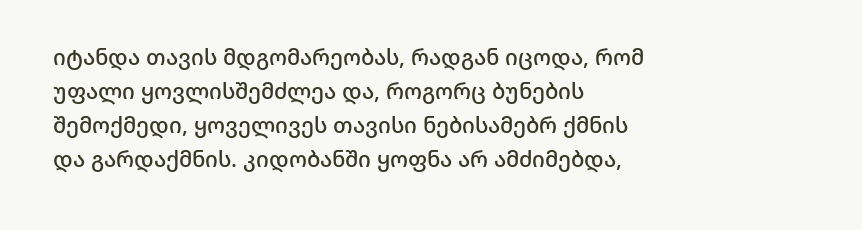იტანდა თავის მდგომარეობას, რადგან იცოდა, რომ უფალი ყოვლისშემძლეა და, როგორც ბუნების შემოქმედი, ყოველივეს თავისი ნებისამებრ ქმნის და გარდაქმნის. კიდობანში ყოფნა არ ამძიმებდა,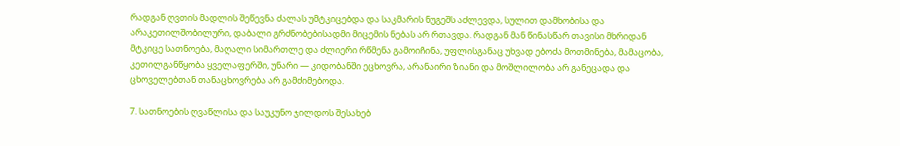რადგან ღვთის მადლის შეწევნა ძალას უმტკიცებდა და საკმარის ნუგეშს აძლევდა, სულით დამხობისა და არაკეთილშობილური, დაბალი გრძნობებისადმი მიცემის ნებას არ რთავდა. რადგან მან წინასწარ თავისი მხრიდან მტკიცე სათნოება, მაღალი სიმართლე და ძლიერი რწმენა გამოიჩინა, უფლისგანაც უხვად ებოძა მოთმინება, მამაცობა, კეთილგანწყობა ყველაფერში, უნარი — კიდობანში ეცხოვრა, არანაირი ზიანი და მოშლილობა არ განეცადა და ცხოველებთან თანაცხოვრება არ გამძიმებოდა.

7. სათნოების ღვაწლისა და საუკუნო ჯილდოს შესახებ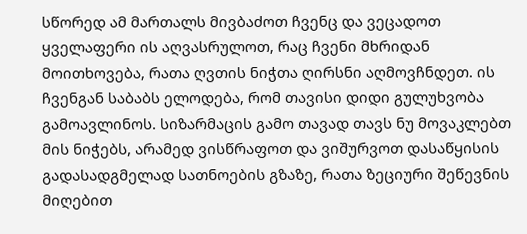სწორედ ამ მართალს მივბაძოთ ჩვენც და ვეცადოთ ყველაფერი ის აღვასრულოთ, რაც ჩვენი მხრიდან მოითხოვება, რათა ღვთის ნიჭთა ღირსნი აღმოვჩნდეთ. ის ჩვენგან საბაბს ელოდება, რომ თავისი დიდი გულუხვობა გამოავლინოს. სიზარმაცის გამო თავად თავს ნუ მოვაკლებთ მის ნიჭებს, არამედ ვისწრაფოთ და ვიშურვოთ დასაწყისის გადასადგმელად სათნოების გზაზე, რათა ზეციური შეწევნის მიღებით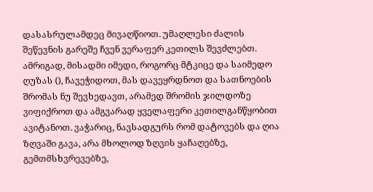დასასრულამდეც მივაღწიოთ. უმაღლესი ძალის შეწევნის გარეშე ჩვენ ვერაფერ კეთილს შევძლებთ. ამრიგად, მისადმი იმედი, როგორც მტკიცე და საიმედო ღუზას (), ჩავეჭიდოთ, მას დავეყრდნოთ და სათნოების შრომას ნუ შევხედავთ, არამედ შრომის ჯილდოზე ვიფიქროთ და ამგვარად ყველაფერი კეთილგანწყობით ავიტანოთ. ვაჭარიც, ნავსადგურს რომ დატოვებს და ღია ზღვაში გავა, არა მხოლოდ ზღვის ყაჩაღებზე, გემთმსხვრევებზე,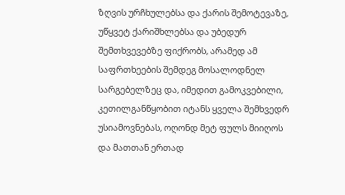ზღვის ურჩხულებსა და ქარის შემოტევაზე, უწყვეტ ქარიშხლებსა და უბედურ შემთხვევებზე ფიქრობს, არამედ ამ საფრთხეების შემდეგ მოსალოდნელ სარგებელზეც და, იმედით გამოკვებილი, კეთილგანწყობით იტანს ყველა შემხვედრ უსიამოვნებას, ოღონდ მეტ ფულს მიიღოს და მათთან ერთად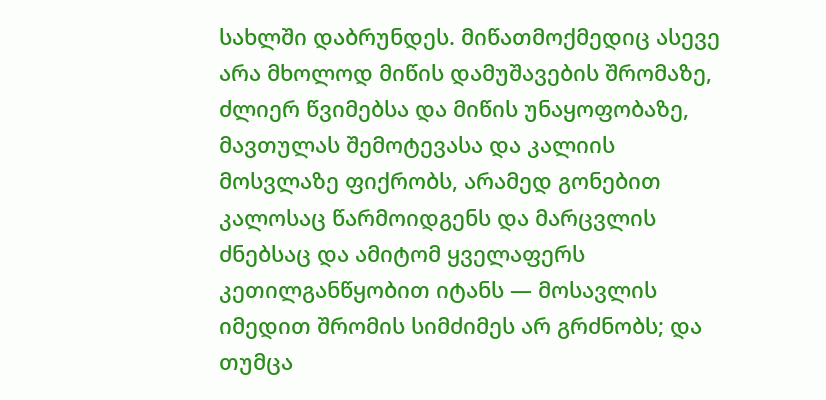სახლში დაბრუნდეს. მიწათმოქმედიც ასევე არა მხოლოდ მიწის დამუშავების შრომაზე, ძლიერ წვიმებსა და მიწის უნაყოფობაზე, მავთულას შემოტევასა და კალიის მოსვლაზე ფიქრობს, არამედ გონებით კალოსაც წარმოიდგენს და მარცვლის ძნებსაც და ამიტომ ყველაფერს კეთილგანწყობით იტანს — მოსავლის იმედით შრომის სიმძიმეს არ გრძნობს; და თუმცა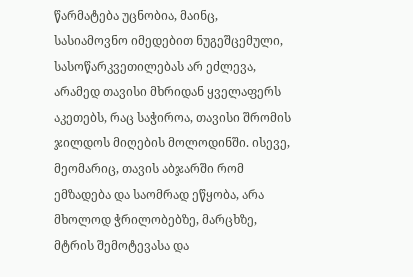წარმატება უცნობია, მაინც, სასიამოვნო იმედებით ნუგეშცემული, სასოწარკვეთილებას არ ეძლევა, არამედ თავისი მხრიდან ყველაფერს აკეთებს, რაც საჭიროა, თავისი შრომის ჯილდოს მიღების მოლოდინში. ისევე, მეომარიც, თავის აბჯარში რომ ემზადება და საომრად ეწყობა, არა მხოლოდ ჭრილობებზე, მარცხზე, მტრის შემოტევასა და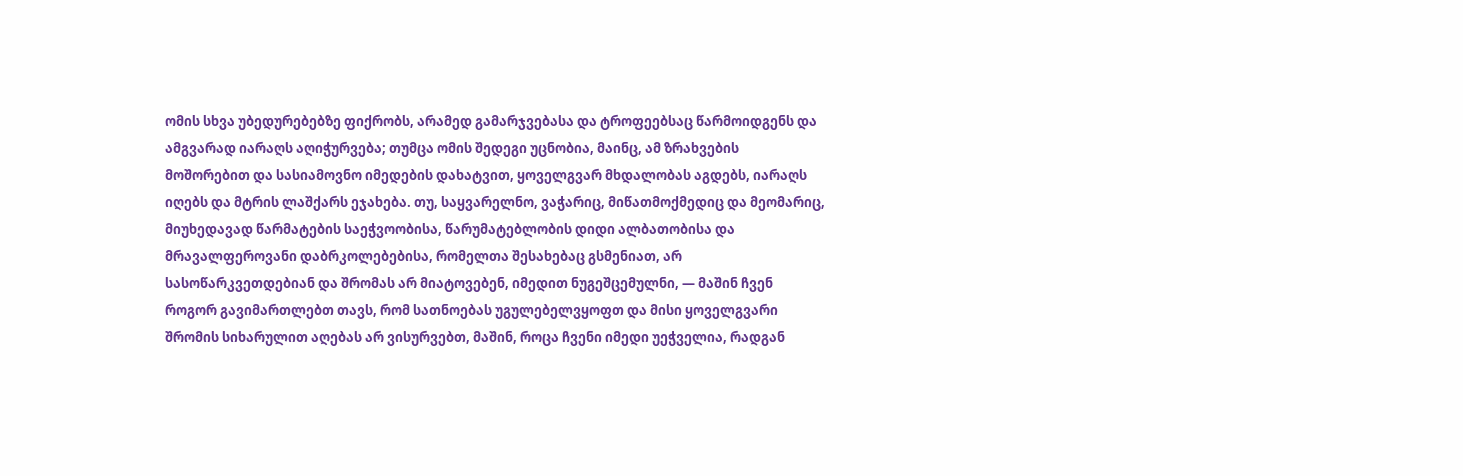ომის სხვა უბედურებებზე ფიქრობს, არამედ გამარჯვებასა და ტროფეებსაც წარმოიდგენს და ამგვარად იარაღს აღიჭურვება; თუმცა ომის შედეგი უცნობია, მაინც, ამ ზრახვების მოშორებით და სასიამოვნო იმედების დახატვით, ყოველგვარ მხდალობას აგდებს, იარაღს იღებს და მტრის ლაშქარს ეჯახება. თუ, საყვარელნო, ვაჭარიც, მიწათმოქმედიც და მეომარიც, მიუხედავად წარმატების საეჭვოობისა, წარუმატებლობის დიდი ალბათობისა და მრავალფეროვანი დაბრკოლებებისა, რომელთა შესახებაც გსმენიათ, არ სასოწარკვეთდებიან და შრომას არ მიატოვებენ, იმედით ნუგეშცემულნი, — მაშინ ჩვენ როგორ გავიმართლებთ თავს, რომ სათნოებას უგულებელვყოფთ და მისი ყოველგვარი შრომის სიხარულით აღებას არ ვისურვებთ, მაშინ, როცა ჩვენი იმედი უეჭველია, რადგან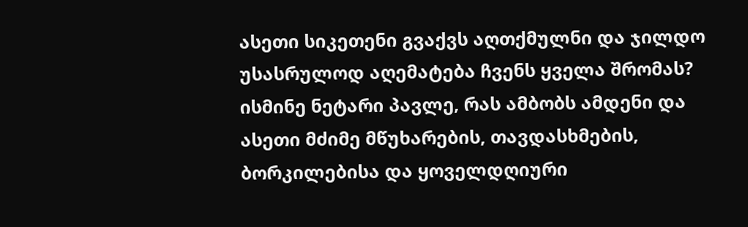ასეთი სიკეთენი გვაქვს აღთქმულნი და ჯილდო უსასრულოდ აღემატება ჩვენს ყველა შრომას? ისმინე ნეტარი პავლე, რას ამბობს ამდენი და ასეთი მძიმე მწუხარების, თავდასხმების, ბორკილებისა და ყოველდღიური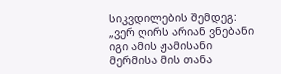სიკვდილების შემდეგ: „ვერ ღირს არიან ვნებანი იგი ამის ჟამისანი მერმისა მის თანა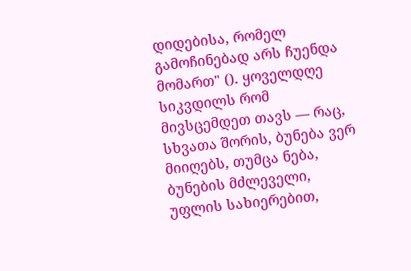დიდებისა, რომელ გამოჩინებად არს ჩუენდა მომართ" (). ყოველდღე სიკვდილს რომ მივსცემდეთ თავს — რაც, სხვათა შორის, ბუნება ვერ მიიღებს, თუმცა ნება, ბუნების მძლეველი, უფლის სახიერებით,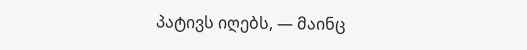პატივს იღებს, — მაინც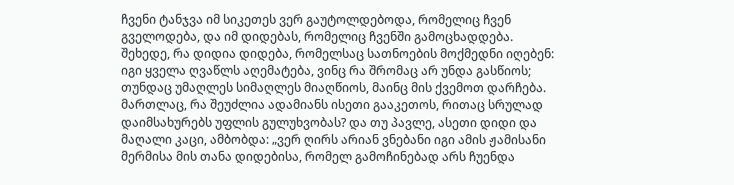ჩვენი ტანჯვა იმ სიკეთეს ვერ გაუტოლდებოდა, რომელიც ჩვენ გველოდება, და იმ დიდებას, რომელიც ჩვენში გამოცხადდება. შეხედე, რა დიდია დიდება, რომელსაც სათნოების მოქმედნი იღებენ: იგი ყველა ღვაწლს აღემატება, ვინც რა შრომაც არ უნდა გასწიოს; თუნდაც უმაღლეს სიმაღლეს მიაღწიოს, მაინც მის ქვემოთ დარჩება. მართლაც, რა შეუძლია ადამიანს ისეთი გააკეთოს, რითაც სრულად დაიმსახურებს უფლის გულუხვობას? და თუ პავლე, ასეთი დიდი და მაღალი კაცი, ამბობდა: „ვერ ღირს არიან ვნებანი იგი ამის ჟამისანი მერმისა მის თანა დიდებისა, რომელ გამოჩინებად არს ჩუენდა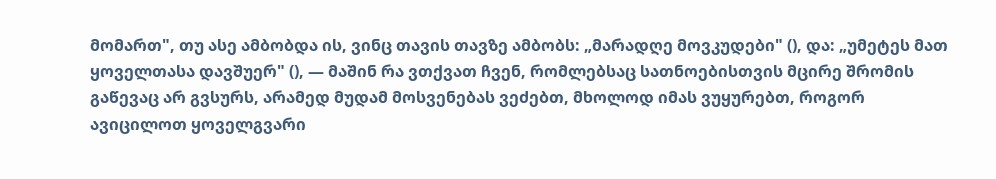მომართ", თუ ასე ამბობდა ის, ვინც თავის თავზე ამბობს: „მარადღე მოვკუდები" (), და: „უმეტეს მათ ყოველთასა დავშუერ" (), — მაშინ რა ვთქვათ ჩვენ, რომლებსაც სათნოებისთვის მცირე შრომის გაწევაც არ გვსურს, არამედ მუდამ მოსვენებას ვეძებთ, მხოლოდ იმას ვუყურებთ, როგორ ავიცილოთ ყოველგვარი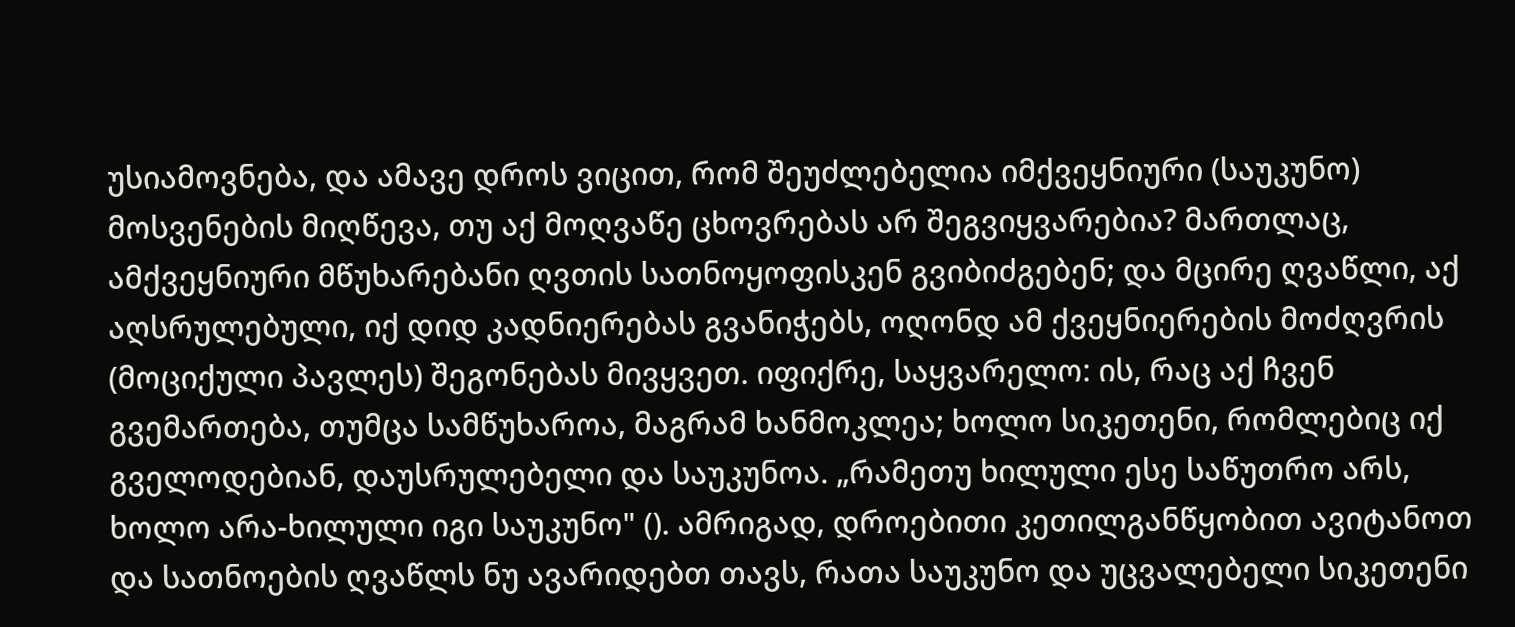უსიამოვნება, და ამავე დროს ვიცით, რომ შეუძლებელია იმქვეყნიური (საუკუნო) მოსვენების მიღწევა, თუ აქ მოღვაწე ცხოვრებას არ შეგვიყვარებია? მართლაც, ამქვეყნიური მწუხარებანი ღვთის სათნოყოფისკენ გვიბიძგებენ; და მცირე ღვაწლი, აქ აღსრულებული, იქ დიდ კადნიერებას გვანიჭებს, ოღონდ ამ ქვეყნიერების მოძღვრის (მოციქული პავლეს) შეგონებას მივყვეთ. იფიქრე, საყვარელო: ის, რაც აქ ჩვენ გვემართება, თუმცა სამწუხაროა, მაგრამ ხანმოკლეა; ხოლო სიკეთენი, რომლებიც იქ გველოდებიან, დაუსრულებელი და საუკუნოა. „რამეთუ ხილული ესე საწუთრო არს, ხოლო არა-ხილული იგი საუკუნო" (). ამრიგად, დროებითი კეთილგანწყობით ავიტანოთ და სათნოების ღვაწლს ნუ ავარიდებთ თავს, რათა საუკუნო და უცვალებელი სიკეთენი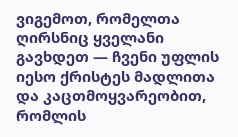ვიგემოთ, რომელთა ღირსნიც ყველანი გავხდეთ — ჩვენი უფლის იესო ქრისტეს მადლითა და კაცთმოყვარეობით, რომლის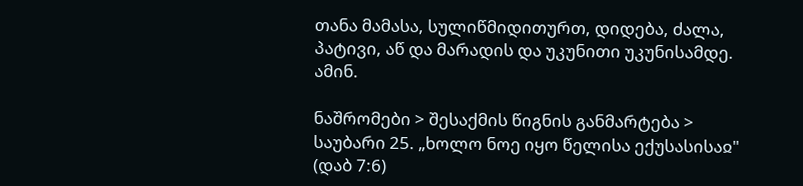თანა მამასა, სულიწმიდითურთ, დიდება, ძალა, პატივი, აწ და მარადის და უკუნითი უკუნისამდე. ამინ.

ნაშრომები > შესაქმის წიგნის განმარტება > საუბარი 25. „ხოლო ნოე იყო წელისა ექუსასისაჲ" (დაბ 7:6)